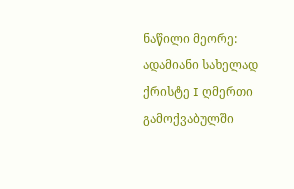ნაწილი მეორე: ადამიანი სახელად ქრისტე I ღმერთი გამოქვაბულში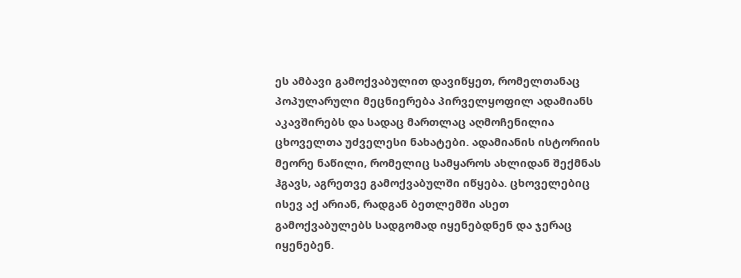ეს ამბავი გამოქვაბულით დავიწყეთ, რომელთანაც პოპულარული მეცნიერება პირველყოფილ ადამიანს აკავშირებს და სადაც მართლაც აღმოჩენილია ცხოველთა უძველესი ნახატები. ადამიანის ისტორიის მეორე ნაწილი, რომელიც სამყაროს ახლიდან შექმნას ჰგავს, აგრეთვე გამოქვაბულში იწყება. ცხოველებიც ისევ აქ არიან, რადგან ბეთლემში ასეთ გამოქვაბულებს სადგომად იყენებდნენ და ჯერაც იყენებენ.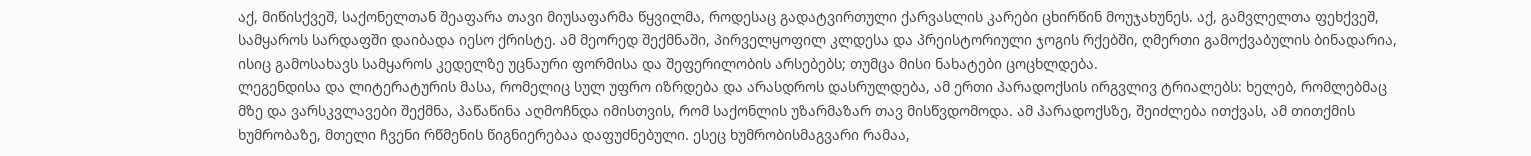აქ, მიწისქვეშ, საქონელთან შეაფარა თავი მიუსაფარმა წყვილმა, როდესაც გადატვირთული ქარვასლის კარები ცხირწინ მოუჯახუნეს. აქ, გამვლელთა ფეხქვეშ, სამყაროს სარდაფში დაიბადა იესო ქრისტე. ამ მეორედ შექმნაში, პირველყოფილ კლდესა და პრეისტორიული ჯოგის რქებში, ღმერთი გამოქვაბულის ბინადარია, ისიც გამოსახავს სამყაროს კედელზე უცნაური ფორმისა და შეფერილობის არსებებს; თუმცა მისი ნახატები ცოცხლდება.
ლეგენდისა და ლიტერატურის მასა, რომელიც სულ უფრო იზრდება და არასდროს დასრულდება, ამ ერთი პარადოქსის ირგვლივ ტრიალებს: ხელებ, რომლებმაც მზე და ვარსკვლავები შექმნა, პაწაწინა აღმოჩნდა იმისთვის, რომ საქონლის უზარმაზარ თავ მისწვდომოდა. ამ პარადოქსზე, შეიძლება ითქვას, ამ თითქმის ხუმრობაზე, მთელი ჩვენი რწმენის წიგნიერებაა დაფუძნებული. ესეც ხუმრობისმაგვარი რამაა,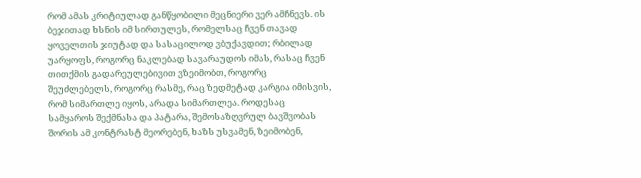რომ ამას კრიტიულად განწყობილი მეცნიერი ვერ ამჩნევს. ის ბეჯითად ხსნის იმ სირთულეს, რომელსაც ჩვენ თავად ყოველთის ჯიუტად და სასაცილოდ ვბუქავდით; რბილად უარყოფს, როგორც ნაკლებად სავარაუდოს იმას, რასაც ჩვენ თითქმის გადარეულებივით ვზეიმობთ, როგორც შეუძლებელს, როგორც რასმე, რაც ზედმეტად კარგია იმისვის, რომ სიმართლე იყოს, არადა სიმართლეა. როდესაც სამყაროს შექმნასა და პატარა, შემოსაზღვრულ ბავშვობას შორის ამ კონტრასტ მეორებენ, ხაზს უსვამენ, ზეიმობენ,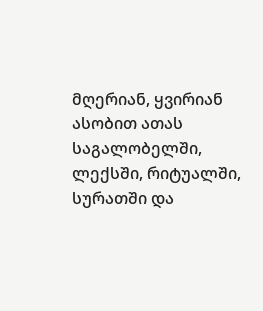მღერიან, ყვირიან ასობით ათას საგალობელში, ლექსში, რიტუალში, სურათში და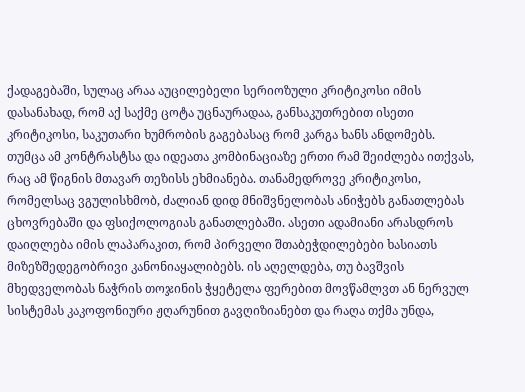ქადაგებაში, სულაც არაა აუცილებელი სერიოზული კრიტიკოსი იმის დასანახად, რომ აქ საქმე ცოტა უცნაურადაა, განსაკუთრებით ისეთი კრიტიკოსი, საკუთარი ხუმრობის გაგებასაც რომ კარგა ხანს ანდომებს. თუმცა ამ კონტრასტსა და იდეათა კომბინაციაზე ერთი რამ შეიძლება ითქვას, რაც ამ წიგნის მთავარ თეზისს ეხმიანება. თანამედროვე კრიტიკოსი, რომელსაც ვგულისხმობ, ძალიან დიდ მნიშვნელობას ანიჭებს განათლებას ცხოვრებაში და ფსიქოლოგიას განათლებაში. ასეთი ადამიანი არასდროს დაიღლება იმის ლაპარაკით, რომ პირველი შთაბეჭდილებები ხასიათს მიზეზშედეგობრივი კანონიაყალიბებს. ის აღელდება, თუ ბავშვის მხედველობას ნაჭრის თოჯინის ჭყეტელა ფერებით მოვწამლვთ ან ნერვულ სისტემას კაკოფონიური ჟღარუნით გავღიზიანებთ და რაღა თქმა უნდა,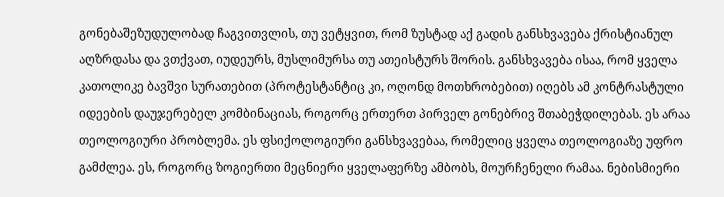გონებაშეზუდულობად ჩაგვითვლის, თუ ვეტყვით, რომ ზუსტად აქ გადის განსხვავება ქრისტიანულ აღზრდასა და ვთქვათ, იუდეურს, მუსლიმურსა თუ ათეისტურს შორის. განსხვავება ისაა, რომ ყველა კათოლიკე ბავშვი სურათებით (პროტესტანტიც კი, ოღონდ მოთხრობებით) იღებს ამ კონტრასტული იდეების დაუჯერებელ კომბინაციას, როგორც ერთერთ პირველ გონებრივ შთაბეჭდილებას. ეს არაა თეოლოგიური პრობლემა. ეს ფსიქოლოგიური განსხვავებაა, რომელიც ყველა თეოლოგიაზე უფრო გამძლეა. ეს, როგორც ზოგიერთი მეცნიერი ყველაფერზე ამბობს, მოურჩენელი რამაა. ნებისმიერი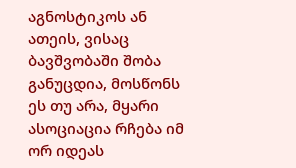აგნოსტიკოს ან ათეის, ვისაც ბავშვობაში შობა განუცდია, მოსწონს ეს თუ არა, მყარი ასოციაცია რჩება იმ ორ იდეას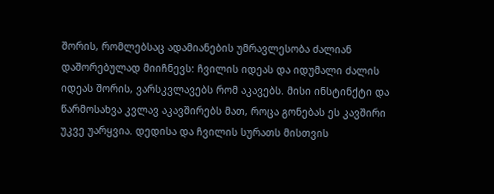შორის, რომლებსაც ადამიანების უმრავლესობა ძალიან დაშორებულად მიიჩნევს: ჩვილის იდეას და იდუმალი ძალის იდეას შორის, ვარსკვლავებს რომ აკავებს. მისი ინსტინქტი და წარმოსახვა კვლავ აკავშირებს მათ, როცა გონებას ეს კავშირი უკვე უარყვია. დედისა და ჩვილის სურათს მისთვის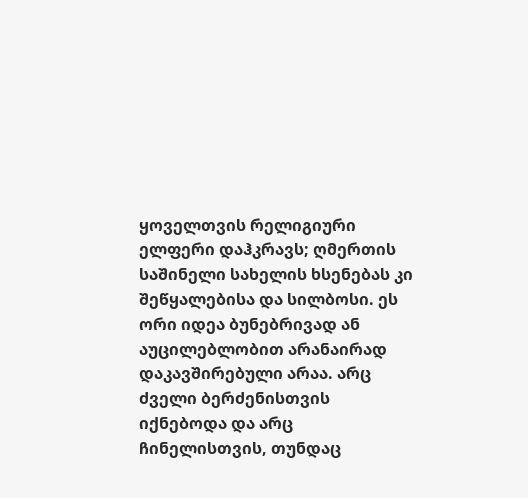ყოველთვის რელიგიური ელფერი დაჰკრავს; ღმერთის საშინელი სახელის ხსენებას კი შეწყალებისა და სილბოსი. ეს ორი იდეა ბუნებრივად ან აუცილებლობით არანაირად დაკავშირებული არაა. არც ძველი ბერძენისთვის იქნებოდა და არც ჩინელისთვის, თუნდაც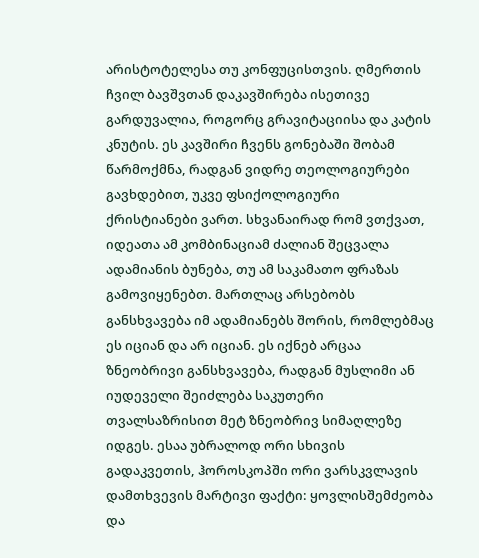არისტოტელესა თუ კონფუცისთვის. ღმერთის ჩვილ ბავშვთან დაკავშირება ისეთივე გარდუვალია, როგორც გრავიტაციისა და კატის კნუტის. ეს კავშირი ჩვენს გონებაში შობამ წარმოქმნა, რადგან ვიდრე თეოლოგიურები გავხდებით, უკვე ფსიქოლოგიური ქრისტიანები ვართ. სხვანაირად რომ ვთქვათ, იდეათა ამ კომბინაციამ ძალიან შეცვალა ადამიანის ბუნება, თუ ამ საკამათო ფრაზას გამოვიყენებთ. მართლაც არსებობს განსხვავება იმ ადამიანებს შორის, რომლებმაც ეს იციან და არ იციან. ეს იქნებ არცაა ზნეობრივი განსხვავება, რადგან მუსლიმი ან იუდეველი შეიძლება საკუთერი თვალსაზრისით მეტ ზნეობრივ სიმაღლეზე იდგეს. ესაა უბრალოდ ორი სხივის გადაკვეთის, ჰოროსკოპში ორი ვარსკვლავის დამთხვევის მარტივი ფაქტი: ყოვლისშემძეობა და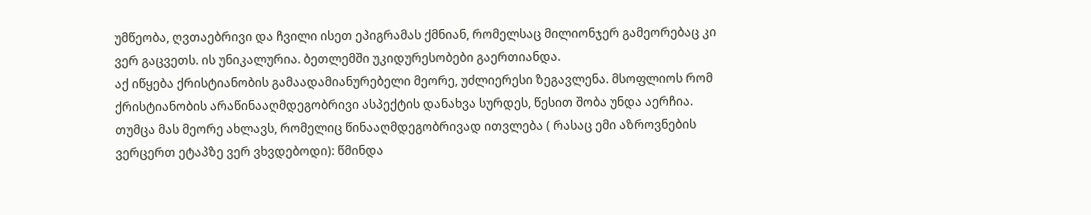უმწეობა, ღვთაებრივი და ჩვილი ისეთ ეპიგრამას ქმნიან, რომელსაც მილიონჯერ გამეორებაც კი ვერ გაცვეთს. ის უნიკალურია. ბეთლემში უკიდურესობები გაერთიანდა.
აქ იწყება ქრისტიანობის გამაადამიანურებელი მეორე, უძლიერესი ზეგავლენა. მსოფლიოს რომ ქრისტიანობის არაწინააღმდეგობრივი ასპექტის დანახვა სურდეს, წესით შობა უნდა აერჩია. თუმცა მას მეორე ახლავს, რომელიც წინააღმდეგობრივად ითვლება ( რასაც ემი აზროვნების ვერცერთ ეტაპზე ვერ ვხვდებოდი): წმინდა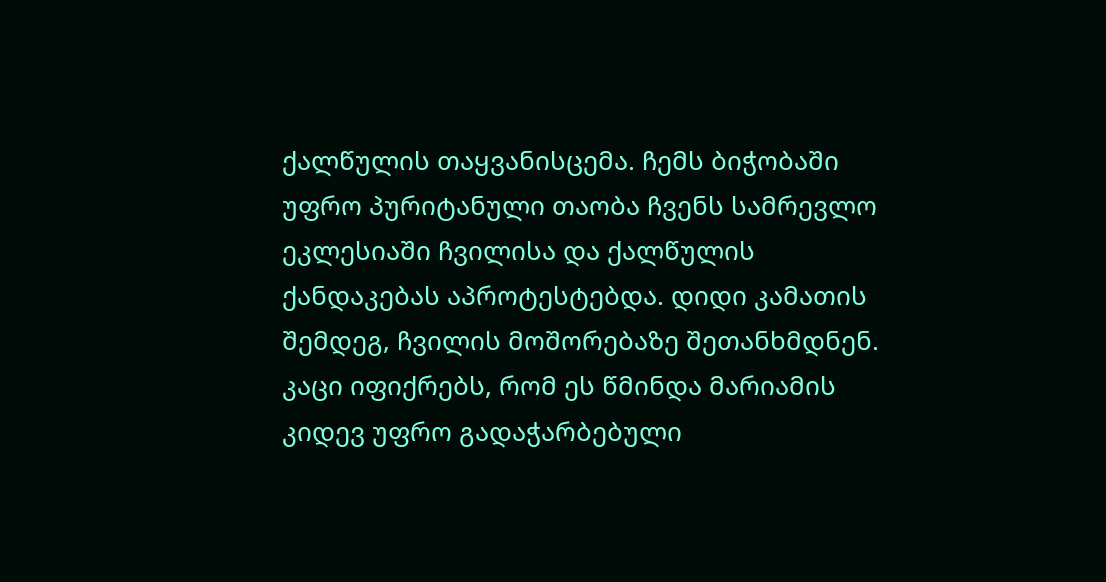ქალწულის თაყვანისცემა. ჩემს ბიჭობაში უფრო პურიტანული თაობა ჩვენს სამრევლო ეკლესიაში ჩვილისა და ქალწულის ქანდაკებას აპროტესტებდა. დიდი კამათის შემდეგ, ჩვილის მოშორებაზე შეთანხმდნენ. კაცი იფიქრებს, რომ ეს წმინდა მარიამის კიდევ უფრო გადაჭარბებული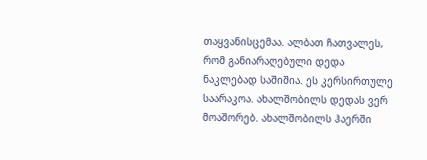თაყვანისცემაა. ალბათ ჩათვალეს, რომ განიარაღებული დედა ნაკლებად საშიშია. ეს კერსირთულე საარაკოა. ახალშობილს დედას ვერ მოაშორებ. ახალშობილს ჰაერში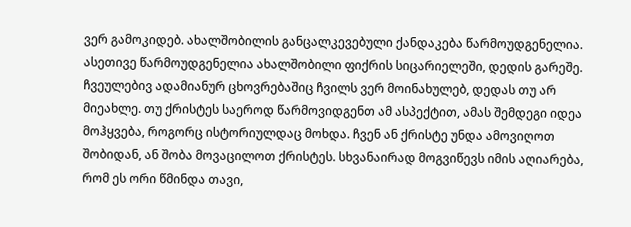ვერ გამოკიდებ. ახალშობილის განცალკევებული ქანდაკება წარმოუდგენელია. ასეთივე წარმოუდგენელია ახალშობილი ფიქრის სიცარიელეში, დედის გარეშე. ჩვეულებივ ადამიანურ ცხოვრებაშიც ჩვილს ვერ მოინახულებ, დედას თუ არ მიეახლე. თუ ქრისტეს საეროდ წარმოვიდგენთ ამ ასპექტით, ამას შემდეგი იდეა მოჰყვება, როგორც ისტორიულდაც მოხდა. ჩვენ ან ქრისტე უნდა ამოვიღოთ შობიდან, ან შობა მოვაცილოთ ქრისტეს. სხვანაირად მოგვიწევს იმის აღიარება, რომ ეს ორი წმინდა თავი,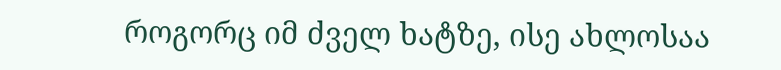როგორც იმ ძველ ხატზე, ისე ახლოსაა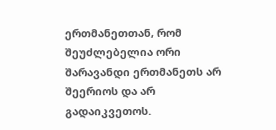ერთმანეთთან, რომ შეუძლებელია ორი შარავანდი ერთმანეთს არ შეერიოს და არ გადაიკვეთოს.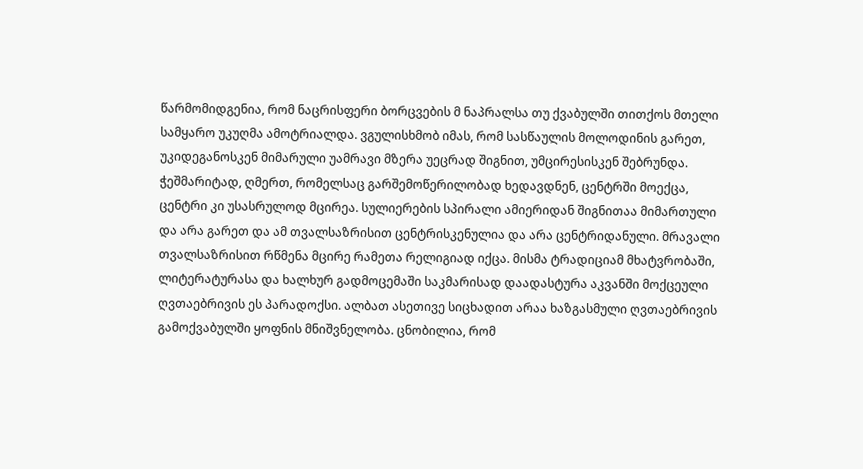წარმომიდგენია, რომ ნაცრისფერი ბორცვების მ ნაპრალსა თუ ქვაბულში თითქოს მთელი სამყარო უკუღმა ამოტრიალდა. ვგულისხმობ იმას, რომ სასწაულის მოლოდინის გარეთ, უკიდეგანოსკენ მიმარული უამრავი მზერა უეცრად შიგნით, უმცირესისკენ შებრუნდა. ჭეშმარიტად, ღმერთ, რომელსაც გარშემოწერილობად ხედავდნენ, ცენტრში მოექცა, ცენტრი კი უსასრულოდ მცირეა. სულიერების სპირალი ამიერიდან შიგნითაა მიმართული და არა გარეთ და ამ თვალსაზრისით ცენტრისკენულია და არა ცენტრიდანული. მრავალი თვალსაზრისით რწმენა მცირე რამეთა რელიგიად იქცა. მისმა ტრადიციამ მხატვრობაში, ლიტერატურასა და ხალხურ გადმოცემაში საკმარისად დაადასტურა აკვანში მოქცეული ღვთაებრივის ეს პარადოქსი. ალბათ ასეთივე სიცხადით არაა ხაზგასმული ღვთაებრივის გამოქვაბულში ყოფნის მნიშვნელობა. ცნობილია, რომ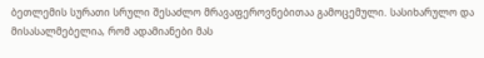ბეთლემის სურათი სრული შესაძლო მრავაფეროვნებითაა გამოცემული. სასიხარულო და მისასალმებელია, რომ ადამიანები მას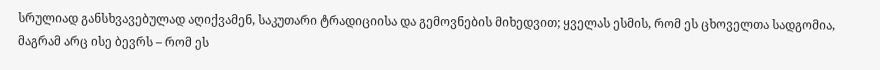სრულიად განსხვავებულად აღიქვამენ, საკუთარი ტრადიციისა და გემოვნების მიხედვით; ყველას ესმის, რომ ეს ცხოველთა სადგომია, მაგრამ არც ისე ბევრს – რომ ეს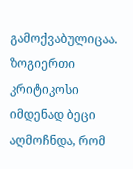გამოქვაბულიცაა. ზოგიერთი კრიტიკოსი იმდენად ბეცი აღმოჩნდა, რომ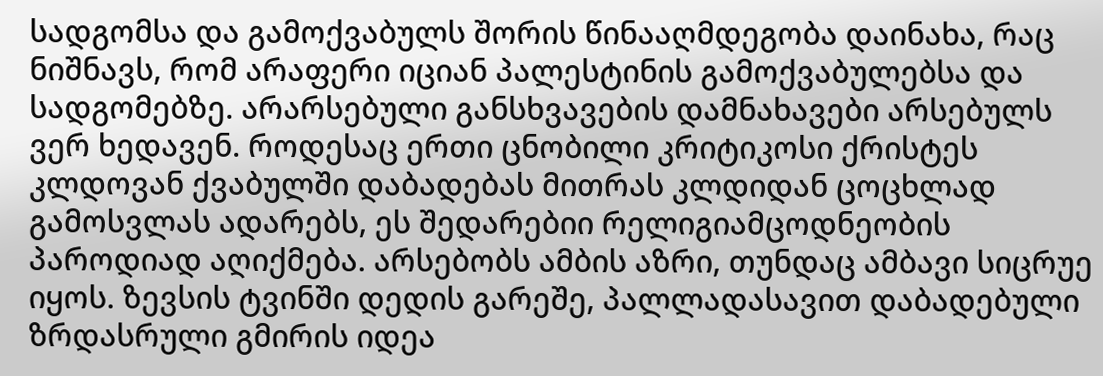სადგომსა და გამოქვაბულს შორის წინააღმდეგობა დაინახა, რაც ნიშნავს, რომ არაფერი იციან პალესტინის გამოქვაბულებსა და სადგომებზე. არარსებული განსხვავების დამნახავები არსებულს ვერ ხედავენ. როდესაც ერთი ცნობილი კრიტიკოსი ქრისტეს კლდოვან ქვაბულში დაბადებას მითრას კლდიდან ცოცხლად გამოსვლას ადარებს, ეს შედარებიი რელიგიამცოდნეობის პაროდიად აღიქმება. არსებობს ამბის აზრი, თუნდაც ამბავი სიცრუე იყოს. ზევსის ტვინში დედის გარეშე, პალლადასავით დაბადებული ზრდასრული გმირის იდეა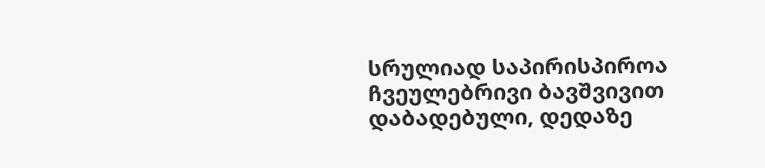სრულიად საპირისპიროა ჩვეულებრივი ბავშვივით დაბადებული, დედაზე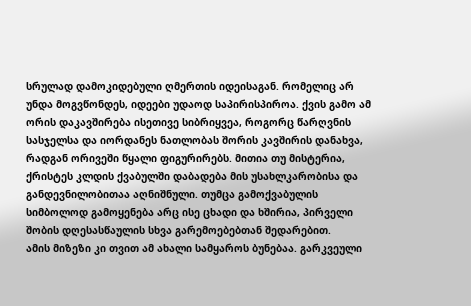სრულად დამოკიდებული ღმერთის იდეისაგან. რომელიც არ უნდა მოგვწონდეს, იდეები უდაოდ საპირისპიროა. ქვის გამო ამ ორის დაკავშირება ისეთივე სიბრიყვეა, როგორც წარღვნის სასჯელსა და იორდანეს ნათლობას შორის კავშირის დანახვა, რადგან ორივეში წყალი ფიგურირებს. მითია თუ მისტერია, ქრისტეს კლდის ქვაბულში დაბადება მის უსახლკარობისა და განდევნილობითაა აღნიშნული. თუმცა გამოქვაბულის სიმბოლოდ გამოყენება არც ისე ცხადი და ხშირია, პირველი შობის დღესასწაულის სხვა გარემოებებთან შედარებით.
ამის მიზეზი კი თვით ამ ახალი სამყაროს ბუნებაა. გარკვეული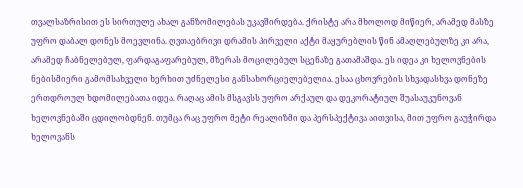თვალსაზრისით ეს სირთულე ახალ განზომილებას უკავშირდება. ქრისტე არა მხოლოდ მიწიერ, არამედ მასზე უფრო დაბალ დონეს მოევლინა. ღვთაებრივი დრამის პირველი აქტი მაყურებლის წინ ამაღლებულზე კი არა, არამედ ჩაბნელებულ, ფარდაგაფარებულ, მზერას მოცილებულ სცენაზე გათამაშდა. ეს იდეა კი ხელოვნების ნებისმიერი გამომსახველი ხერხით უძნელესი განსახორციელებელია. ესაა ცხოვრების სხვადასხვა დონეზე ერთდროულ ხდომილებათა იდეა. რაღაც ამის მსგავსს უფრო არქაულ და დეკორატიულ შუასაუკუნოვან ხელოვნებაში ცდილობდნენ. თუმცა რაც უფრო მეტი რეალიზმი და პერსპექტივა აითვისა, მით უფრო გაუჭირდა ხელოვანს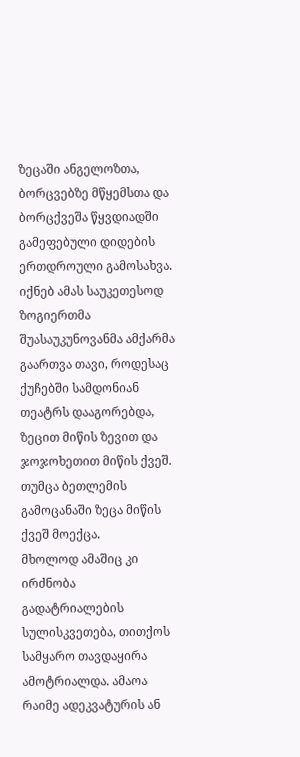ზეცაში ანგელოზთა, ბორცვებზე მწყემსთა და ბორცქვეშა წყვდიადში გამეფებული დიდების ერთდროული გამოსახვა. იქნებ ამას საუკეთესოდ ზოგიერთმა შუასაუკუნოვანმა ამქარმა გაართვა თავი, როდესაც ქუჩებში სამდონიან თეატრს დააგორებდა, ზეცით მიწის ზევით და ჯოჯოხეთით მიწის ქვეშ. თუმცა ბეთლემის გამოცანაში ზეცა მიწის ქვეშ მოექცა.
მხოლოდ ამაშიც კი ირძნობა გადატრიალების სულისკვეთება, თითქოს სამყარო თავდაყირა ამოტრიალდა. ამაოა რაიმე ადეკვატურის ან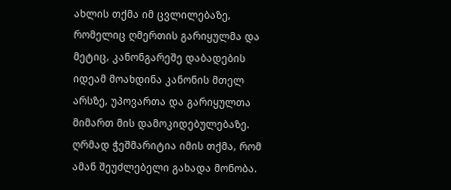ახლის თქმა იმ ცვლილებაზე, რომელიც ღმერთის გარიყულმა და მეტიც, კანონგარეშე დაბადების იდეამ მოახდინა კანონის მთელ არსზე, უპოვართა და გარიყულთა მიმართ მის დამოკიდებულებაზე. ღრმად ჭეშმარიტია იმის თქმა, რომ ამან შეუძლებელი გახადა მონობა.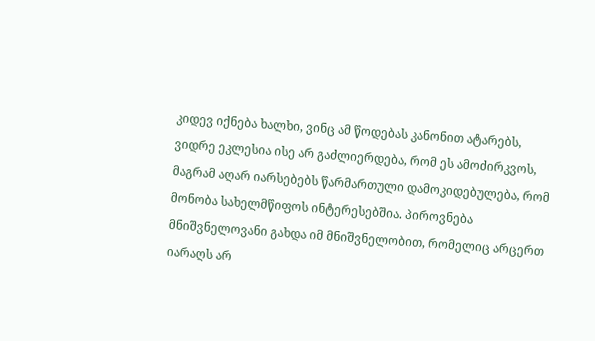კიდევ იქნება ხალხი, ვინც ამ წოდებას კანონით ატარებს, ვიდრე ეკლესია ისე არ გაძლიერდება, რომ ეს ამოძირკვოს, მაგრამ აღარ იარსებებს წარმართული დამოკიდებულება, რომ მონობა სახელმწიფოს ინტერესებშია. პიროვნება მნიშვნელოვანი გახდა იმ მნიშვნელობით, რომელიც არცერთ იარაღს არ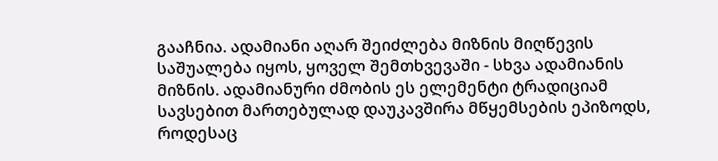გააჩნია. ადამიანი აღარ შეიძლება მიზნის მიღწევის საშუალება იყოს, ყოველ შემთხვევაში - სხვა ადამიანის მიზნის. ადამიანური ძმობის ეს ელემენტი ტრადიციამ სავსებით მართებულად დაუკავშირა მწყემსების ეპიზოდს, როდესაც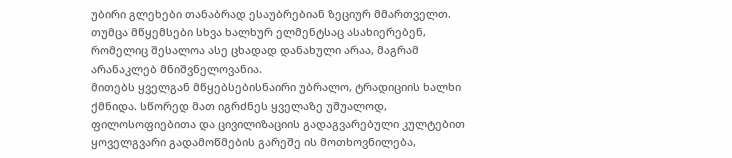უბირი გლეხები თანაბრად ესაუბრებიან ზეციურ მმართველთ. თუმცა მწყემსები სხვა ხალხურ ელმენტსაც ასახიერებენ, რომელიც შესალოა ასე ცხადად დანახული არაა, მაგრამ არანაკლებ მნიშვნელოვანია.
მითებს ყველგან მწყებსებისნაირი უბრალო, ტრადიციის ხალხი ქმნიდა. სწორედ მათ იგრძნეს ყველაზე უშუალოდ, ფილოსოფიებითა და ცივილიზაციის გადაგვარებული კულტებით ყოველგვარი გადამოწმების გარეშე ის მოთხოვნილება,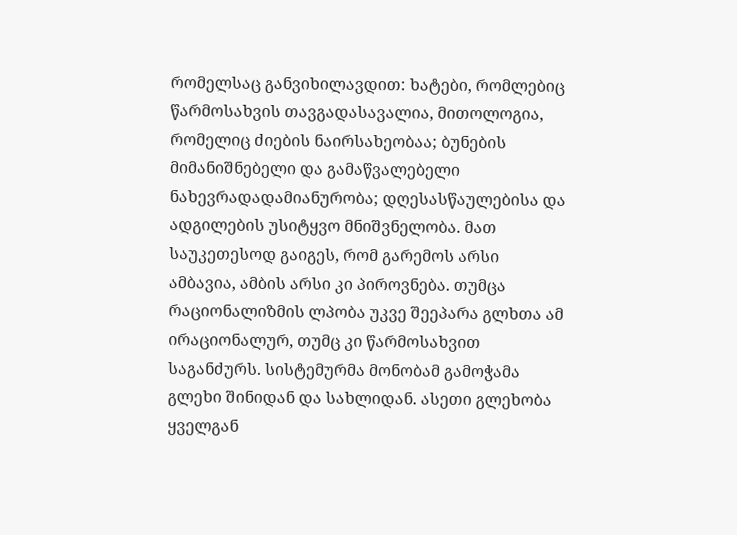რომელსაც განვიხილავდით: ხატები, რომლებიც წარმოსახვის თავგადასავალია, მითოლოგია, რომელიც ძიების ნაირსახეობაა; ბუნების მიმანიშნებელი და გამაწვალებელი ნახევრადადამიანურობა; დღესასწაულებისა და ადგილების უსიტყვო მნიშვნელობა. მათ საუკეთესოდ გაიგეს, რომ გარემოს არსი ამბავია, ამბის არსი კი პიროვნება. თუმცა რაციონალიზმის ლპობა უკვე შეეპარა გლხთა ამ ირაციონალურ, თუმც კი წარმოსახვით საგანძურს. სისტემურმა მონობამ გამოჭამა გლეხი შინიდან და სახლიდან. ასეთი გლეხობა ყველგან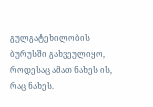გულგატეხილობის ბურუსში გახვეულიყო, როდესაც ამათ ნახეს ის, რაც ნახეს.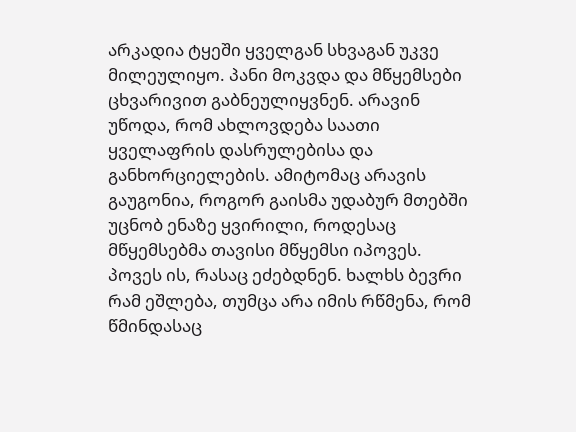არკადია ტყეში ყველგან სხვაგან უკვე მილეულიყო. პანი მოკვდა და მწყემსები ცხვარივით გაბნეულიყვნენ. არავინ უწოდა, რომ ახლოვდება საათი ყველაფრის დასრულებისა და განხორციელების. ამიტომაც არავის გაუგონია, როგორ გაისმა უდაბურ მთებში უცნობ ენაზე ყვირილი, როდესაც მწყემსებმა თავისი მწყემსი იპოვეს.
პოვეს ის, რასაც ეძებდნენ. ხალხს ბევრი რამ ეშლება, თუმცა არა იმის რწმენა, რომ წმინდასაც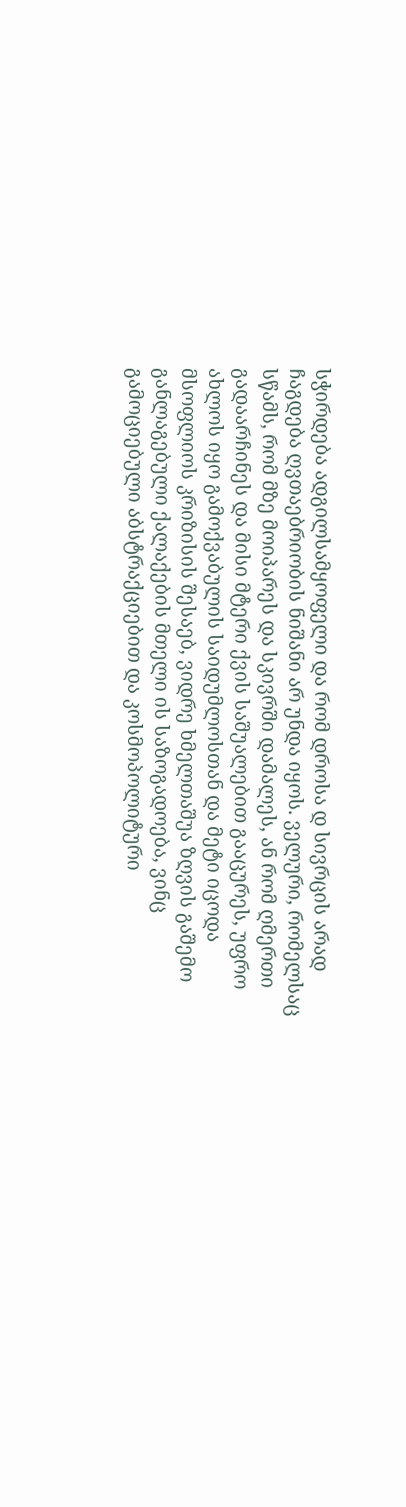სჭირდება ადგილსამყოფელი და რომ დროსა დ სივრცის არად ჩაგდება ღვთაებრიობის ნიშანი არ უნდა იყოს. ველური, რომელსაც სწამს, რომ მზე მოიპარეს და სკივრში დამალეს, ან რომ ღმერთი გადაარჩინეს და მისი მტერი ქვის საშუალებით გააცურეს, უფრო ახლოს იყო გამოქვაბულის საიდუმლოსთან და მეტი იცოდა მსოფლიოს კრიზისის შესაებ, ვიდრე ხმელთაშუა ზღვის გაშემო განლაგებული ქალაქების მთელი ის საზოგადოება, ვინც გამოციებული აბსტრაქციებით და კოსმოპოლიტური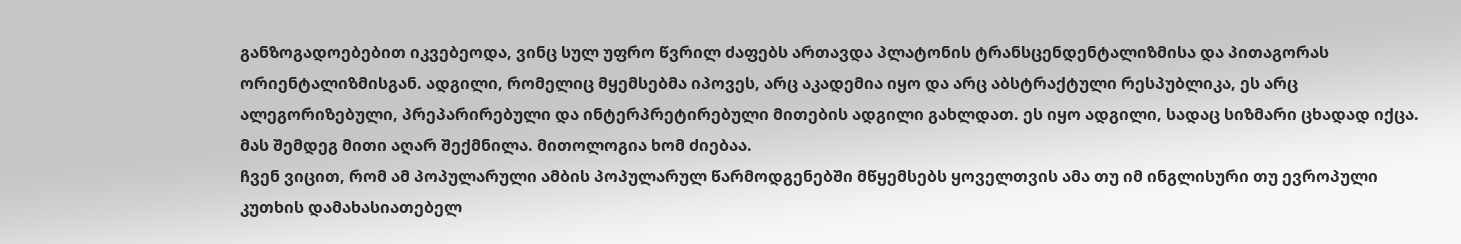განზოგადოებებით იკვებეოდა, ვინც სულ უფრო წვრილ ძაფებს ართავდა პლატონის ტრანსცენდენტალიზმისა და პითაგორას ორიენტალიზმისგან. ადგილი, რომელიც მყემსებმა იპოვეს, არც აკადემია იყო და არც აბსტრაქტული რესპუბლიკა, ეს არც ალეგორიზებული, პრეპარირებული და ინტერპრეტირებული მითების ადგილი გახლდათ. ეს იყო ადგილი, სადაც სიზმარი ცხადად იქცა. მას შემდეგ მითი აღარ შექმნილა. მითოლოგია ხომ ძიებაა.
ჩვენ ვიცით, რომ ამ პოპულარული ამბის პოპულარულ წარმოდგენებში მწყემსებს ყოველთვის ამა თუ იმ ინგლისური თუ ევროპული კუთხის დამახასიათებელ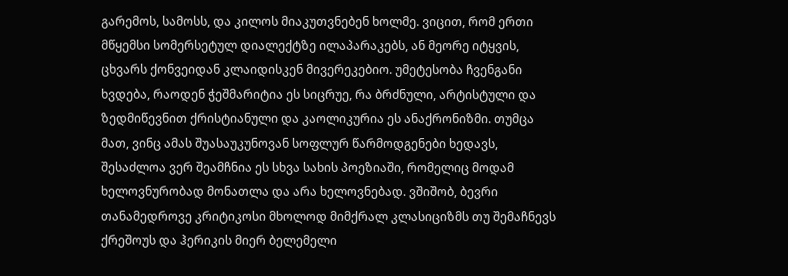გარემოს, სამოსს, და კილოს მიაკუთვნებენ ხოლმე. ვიცით, რომ ერთი მწყემსი სომერსეტულ დიალექტზე ილაპარაკებს, ან მეორე იტყვის, ცხვარს ქონვეიდან კლაიდისკენ მივერეკებიო. უმეტესობა ჩვენგანი ხვდება, რაოდენ ჭეშმარიტია ეს სიცრუე, რა ბრძნული, არტისტული და ზედმიწევნით ქრისტიანული და კაოლიკურია ეს ანაქრონიზმი. თუმცა მათ, ვინც ამას შუასაუკუნოვან სოფლურ წარმოდგენები ხედავს, შესაძლოა ვერ შეამჩნია ეს სხვა სახის პოეზიაში, რომელიც მოდამ ხელოვნურობად მონათლა და არა ხელოვნებად. ვშიშობ, ბევრი თანამედროვე კრიტიკოსი მხოლოდ მიმქრალ კლასიციზმს თუ შემაჩნევს ქრეშოუს და ჰერიკის მიერ ბელემელი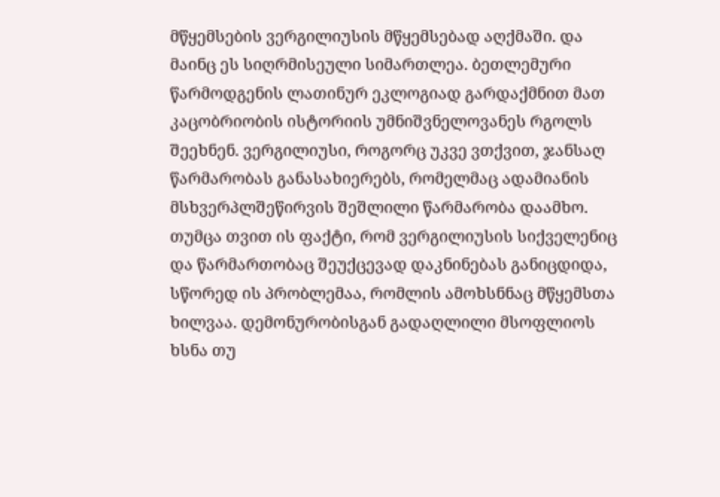მწყემსების ვერგილიუსის მწყემსებად აღქმაში. და მაინც ეს სიღრმისეული სიმართლეა. ბეთლემური წარმოდგენის ლათინურ ეკლოგიად გარდაქმნით მათ კაცობრიობის ისტორიის უმნიშვნელოვანეს რგოლს შეეხნენ. ვერგილიუსი, როგორც უკვე ვთქვით, ჯანსაღ წარმარობას განასახიერებს, რომელმაც ადამიანის მსხვერპლშეწირვის შეშლილი წარმარობა დაამხო. თუმცა თვით ის ფაქტი, რომ ვერგილიუსის სიქველენიც და წარმართობაც შეუქცევად დაკნინებას განიცდიდა, სწორედ ის პრობლემაა, რომლის ამოხსნნაც მწყემსთა ხილვაა. დემონურობისგან გადაღლილი მსოფლიოს ხსნა თუ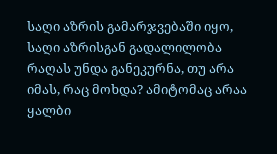საღი აზრის გამარჯვებაში იყო, საღი აზრისგან გადალილობა რაღას უნდა განეკურნა, თუ არა იმას, რაც მოხდა? ამიტომაც არაა ყალბი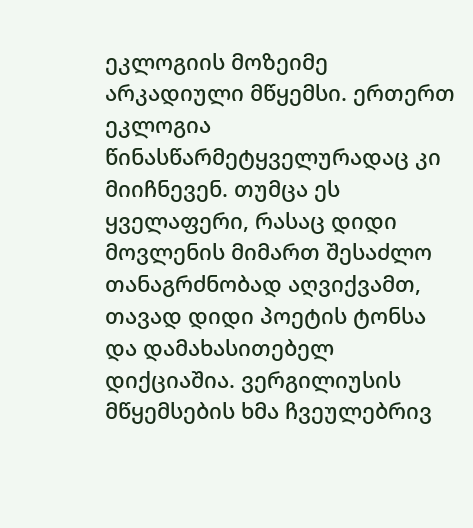ეკლოგიის მოზეიმე არკადიული მწყემსი. ერთერთ ეკლოგია წინასწარმეტყველურადაც კი მიიჩნევენ. თუმცა ეს ყველაფერი, რასაც დიდი მოვლენის მიმართ შესაძლო თანაგრძნობად აღვიქვამთ, თავად დიდი პოეტის ტონსა და დამახასითებელ დიქციაშია. ვერგილიუსის მწყემსების ხმა ჩვეულებრივ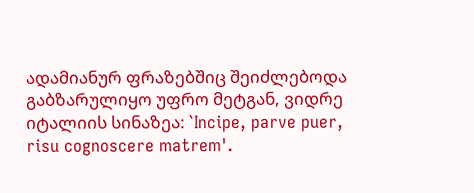ადამიანურ ფრაზებშიც შეიძლებოდა გაბზარულიყო უფრო მეტგან, ვიდრე იტალიის სინაზეა: `Incipe, parve puer, risu cognoscere matrem'.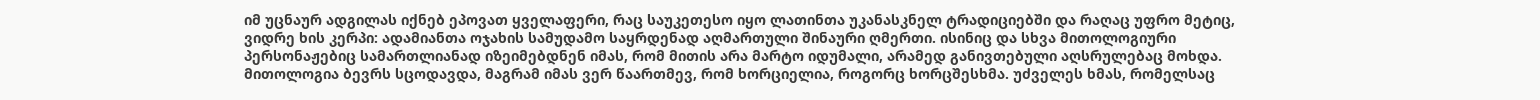იმ უცნაურ ადგილას იქნებ ეპოვათ ყველაფერი, რაც საუკეთესო იყო ლათინთა უკანასკნელ ტრადიციებში და რაღაც უფრო მეტიც, ვიდრე ხის კერპი: ადამიანთა ოჯახის სამუდამო საყრდენად აღმართული შინაური ღმერთი. ისინიც და სხვა მითოლოგიური პერსონაჟებიც სამართლიანად იზეიმებდნენ იმას, რომ მითის არა მარტო იდუმალი, არამედ განივთებული აღსრულებაც მოხდა. მითოლოგია ბევრს სცოდავდა, მაგრამ იმას ვერ წაართმევ, რომ ხორციელია, როგორც ხორცშესხმა. უძველეს ხმას, რომელსაც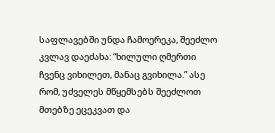საფლავებში უნდა ჩამოერეკა, შეეძლო კვლავ დაეძახა: “ხილული ღმერთი ჩვენც ვიხილეთ, მანაც გვიხილა.” ასე რომ, უძველეს მწყემსებს შეეძლოთ მთებზე ეცეკვათ და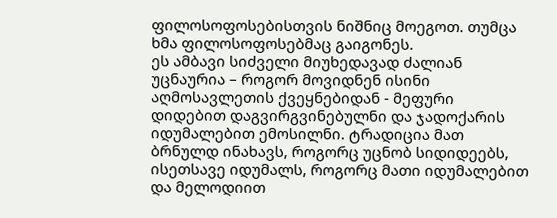ფილოსოფოსებისთვის ნიშნიც მოეგოთ. თუმცა ხმა ფილოსოფოსებმაც გაიგონეს.
ეს ამბავი სიძველი მიუხედავად ძალიან უცნაურია – როგორ მოვიდნენ ისინი აღმოსავლეთის ქვეყნებიდან - მეფური დიდებით დაგვირგვინებულნი და ჯადოქარის იდუმალებით ემოსილნი. ტრადიცია მათ ბრნულდ ინახავს, როგორც უცნობ სიდიდეებს, ისეთსავე იდუმალს, როგორც მათი იდუმალებით და მელოდიით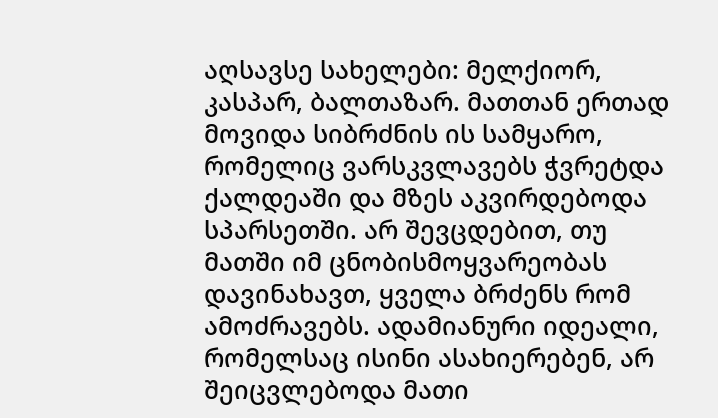აღსავსე სახელები: მელქიორ, კასპარ, ბალთაზარ. მათთან ერთად მოვიდა სიბრძნის ის სამყარო, რომელიც ვარსკვლავებს ჭვრეტდა ქალდეაში და მზეს აკვირდებოდა სპარსეთში. არ შევცდებით, თუ მათში იმ ცნობისმოყვარეობას დავინახავთ, ყველა ბრძენს რომ ამოძრავებს. ადამიანური იდეალი, რომელსაც ისინი ასახიერებენ, არ შეიცვლებოდა მათი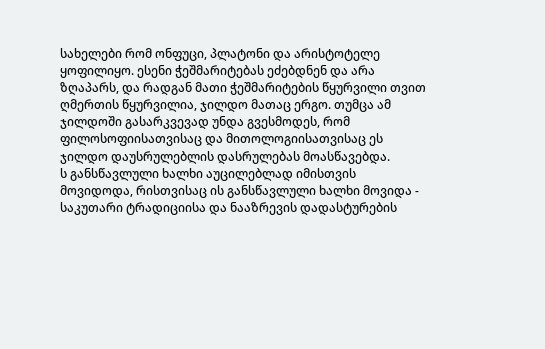სახელები რომ ონფუცი, პლატონი და არისტოტელე ყოფილიყო. ესენი ჭეშმარიტებას ეძებდნენ და არა ზღაპარს, და რადგან მათი ჭეშმარიტების წყურვილი თვით ღმერთის წყურვილია, ჯილდო მათაც ერგო. თუმცა ამ ჯილდოში გასარკვევად უნდა გვესმოდეს, რომ ფილოსოფიისათვისაც და მითოლოგიისათვისაც ეს ჯილდო დაუსრულებლის დასრულებას მოასწავებდა.
ს განსწავლული ხალხი აუცილებლად იმისთვის მოვიდოდა, რისთვისაც ის განსწავლული ხალხი მოვიდა - საკუთარი ტრადიციისა და ნააზრევის დადასტურების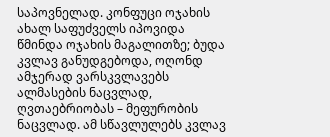საპოვნელად. კონფუცი ოჯახის ახალ საფუძველს იპოვიდა წმინდა ოჯახის მაგალითზე; ბუდა კვლავ განუდგებოდა, ოღონდ ამჯერად ვარსკვლავებს ალმასების ნაცვლად, ღვთაებრიობას – მეფურობის ნაცვლად. ამ სწავლულებს კვლავ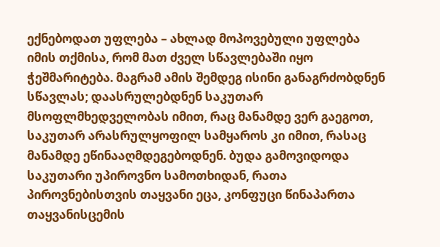ექნებოდათ უფლება – ახლად მოპოვებული უფლება იმის თქმისა, რომ მათ ძველ სწავლებაში იყო ჭეშმარიტება. მაგრამ ამის შემდეგ ისინი განაგრძობდნენ სწავლას; დაასრულებდნენ საკუთარ მსოფლმხედველობას იმით, რაც მანამდე ვერ გაეგოთ, საკუთარ არასრულყოფილ სამყაროს კი იმით, რასაც მანამდე ეწინააღმდეგებოდნენ. ბუდა გამოვიდოდა საკუთარი უპიროვნო სამოთხიდან, რათა პიროვნებისთვის თაყვანი ეცა, კონფუცი წინაპართა თაყვანისცემის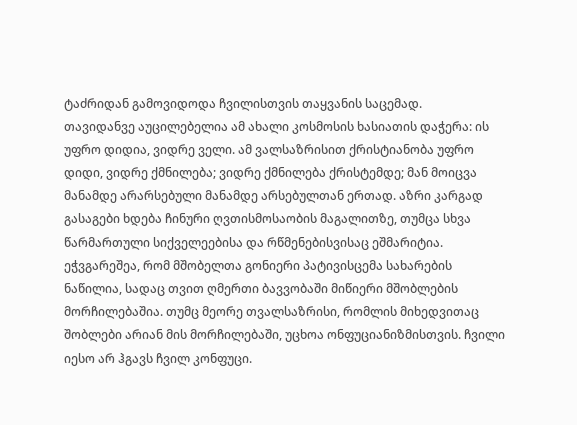ტაძრიდან გამოვიდოდა ჩვილისთვის თაყვანის საცემად.
თავიდანვე აუცილებელია ამ ახალი კოსმოსის ხასიათის დაჭერა: ის უფრო დიდია, ვიდრე ველი. ამ ვალსაზრისით ქრისტიანობა უფრო დიდი, ვიდრე ქმნილება; ვიდრე ქმნილება ქრისტემდე; მან მოიცვა მანამდე არარსებული მანამდე არსებულთან ერთად. აზრი კარგად გასაგები ხდება ჩინური ღვთისმოსაობის მაგალითზე, თუმცა სხვა წარმართული სიქველეებისა და რწმენებისვისაც ეშმარიტია. ეჭვგარეშეა, რომ მშობელთა გონიერი პატივისცემა სახარების ნაწილია, სადაც თვით ღმერთი ბავვობაში მიწიერი მშობლების მორჩილებაშია. თუმც მეორე თვალსაზრისი, რომლის მიხედვითაც შობლები არიან მის მორჩილებაში, უცხოა ონფუციანიზმისთვის. ჩვილი იესო არ ჰგავს ჩვილ კონფუცი.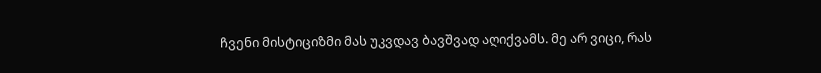ჩვენი მისტიციზმი მას უკვდავ ბავშვად აღიქვამს. მე არ ვიცი, რას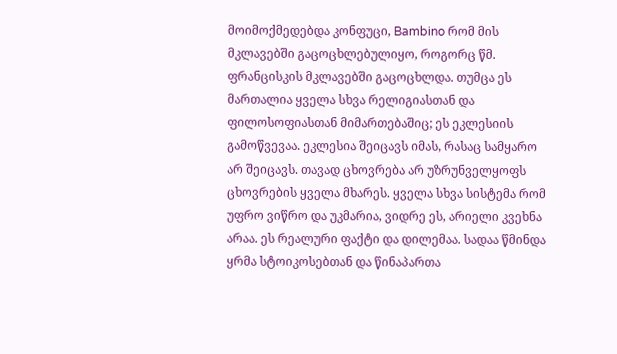მოიმოქმედებდა კონფუცი, Bambino რომ მის მკლავებში გაცოცხლებულიყო, როგორც წმ. ფრანცისკის მკლავებში გაცოცხლდა. თუმცა ეს მართალია ყველა სხვა რელიგიასთან და ფილოსოფიასთან მიმართებაშიც; ეს ეკლესიის გამოწვევაა. ეკლესია შეიცავს იმას, რასაც სამყარო არ შეიცავს. თავად ცხოვრება არ უზრუნველყოფს ცხოვრების ყველა მხარეს. ყველა სხვა სისტემა რომ უფრო ვიწრო და უკმარია, ვიდრე ეს, არიელი კვეხნა არაა. ეს რეალური ფაქტი და დილემაა. სადაა წმინდა ყრმა სტოიკოსებთან და წინაპართა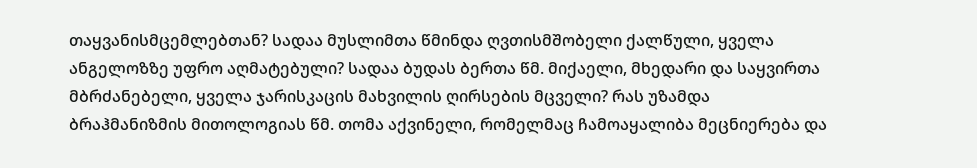თაყვანისმცემლებთან? სადაა მუსლიმთა წმინდა ღვთისმშობელი ქალწული, ყველა ანგელოზზე უფრო აღმატებული? სადაა ბუდას ბერთა წმ. მიქაელი, მხედარი და საყვირთა მბრძანებელი, ყველა ჯარისკაცის მახვილის ღირსების მცველი? რას უზამდა ბრაჰმანიზმის მითოლოგიას წმ. თომა აქვინელი, რომელმაც ჩამოაყალიბა მეცნიერება და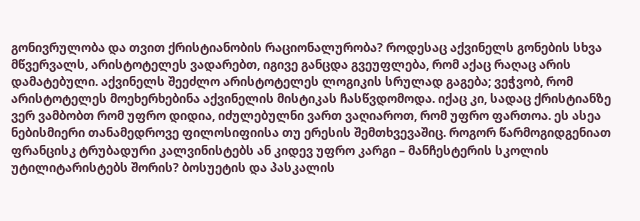გონივრულობა და თვით ქრისტიანობის რაციონალურობა? როდესაც აქვინელს გონების სხვა მწვერვალს, არისტოტელეს ვადარებთ, იგივე განცდა გვეუფლება, რომ აქაც რაღაც არის დამატებული. აქვინელს შეეძლო არისტოტელეს ლოგიკის სრულად გაგება; ვეჭვობ, რომ არისტოტელეს მოეხერხებინა აქვინელის მისტიკას ჩასწვდომოდა. იქაც კი, სადაც ქრისტიანზე ვერ ვამბობთ რომ უფრო დიდია, იძულებულნი ვართ ვაღიაროთ, რომ უფრო ფართოა. ეს ასეა ნებისმიერი თანამედროვე ფილოსიფიისა თუ ერესის შემთხვევაშიც. როგორ წარმოგიდგენიათ ფრანცისკ ტრუბადური კალვინისტებს ან კიდევ უფრო კარგი – მანჩესტერის სკოლის უტილიტარისტებს შორის? ბოსუეტის და პასკალის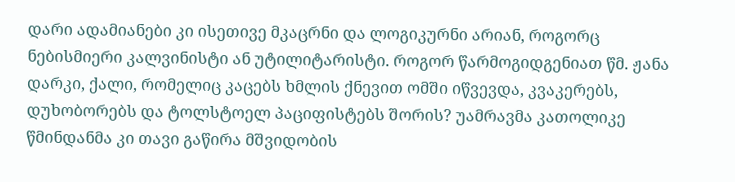დარი ადამიანები კი ისეთივე მკაცრნი და ლოგიკურნი არიან, როგორც ნებისმიერი კალვინისტი ან უტილიტარისტი. როგორ წარმოგიდგენიათ წმ. ჟანა დარკი, ქალი, რომელიც კაცებს ხმლის ქნევით ომში იწვევდა, კვაკერებს, დუხობორებს და ტოლსტოელ პაციფისტებს შორის? უამრავმა კათოლიკე წმინდანმა კი თავი გაწირა მშვიდობის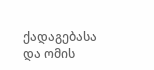ქადაგებასა და ომის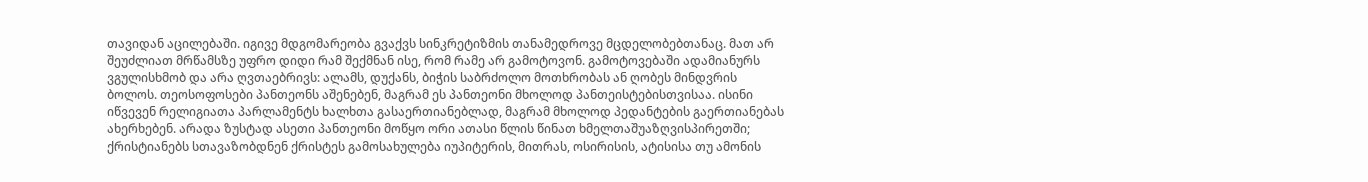თავიდან აცილებაში. იგივე მდგომარეობა გვაქვს სინკრეტიზმის თანამედროვე მცდელობებთანაც. მათ არ შეუძლიათ მრწამსზე უფრო დიდი რამ შექმნან ისე, რომ რამე არ გამოტოვონ. გამოტოვებაში ადამიანურს ვგულისხმობ და არა ღვთაებრივს: ალამს, დუქანს, ბიჭის საბრძოლო მოთხრობას ან ღობეს მინდვრის ბოლოს. თეოსოფოსები პანთეონს აშენებენ, მაგრამ ეს პანთეონი მხოლოდ პანთეისტებისთვისაა. ისინი იწვევენ რელიგიათა პარლამენტს ხალხთა გასაერთიანებლად, მაგრამ მხოლოდ პედანტების გაერთიანებას ახერხებენ. არადა ზუსტად ასეთი პანთეონი მოწყო ორი ათასი წლის წინათ ხმელთაშუაზღვისპირეთში; ქრისტიანებს სთავაზობდნენ ქრისტეს გამოსახულება იუპიტერის, მითრას, ოსირისის, ატისისა თუ ამონის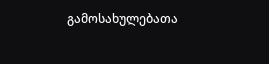გამოსახულებათა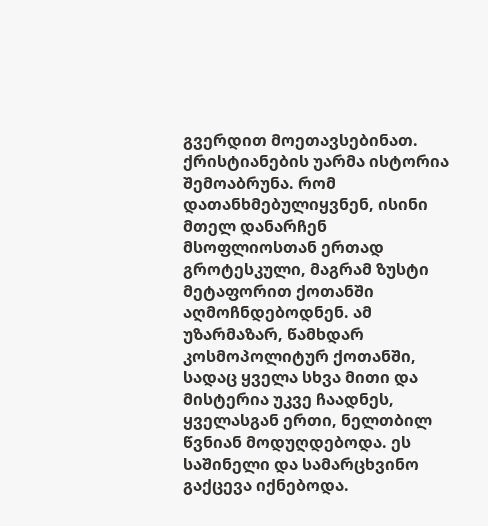გვერდით მოეთავსებინათ. ქრისტიანების უარმა ისტორია შემოაბრუნა. რომ დათანხმებულიყვნენ, ისინი მთელ დანარჩენ მსოფლიოსთან ერთად გროტესკული, მაგრამ ზუსტი მეტაფორით ქოთანში აღმოჩნდებოდნენ. ამ უზარმაზარ, წამხდარ კოსმოპოლიტურ ქოთანში, სადაც ყველა სხვა მითი და მისტერია უკვე ჩაადნეს, ყველასგან ერთი, ნელთბილ წვნიან მოდუღდებოდა. ეს საშინელი და სამარცხვინო გაქცევა იქნებოდა.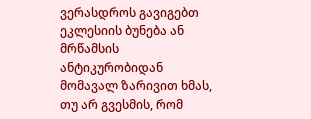ვერასდროს გავიგებთ ეკლესიის ბუნება ან მრწამსის ანტიკურობიდან მომავალ ზარივით ხმას, თუ არ გვესმის, რომ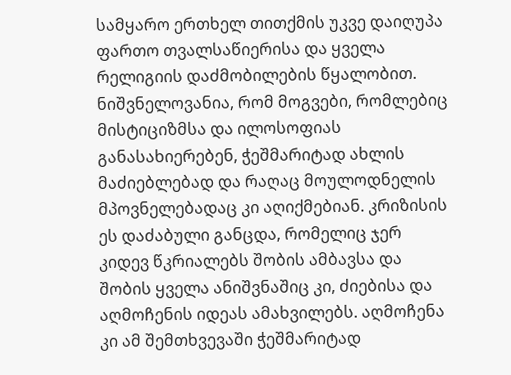სამყარო ერთხელ თითქმის უკვე დაიღუპა ფართო თვალსაწიერისა და ყველა რელიგიის დაძმობილების წყალობით.
ნიშვნელოვანია, რომ მოგვები, რომლებიც მისტიციზმსა და ილოსოფიას განასახიერებენ, ჭეშმარიტად ახლის მაძიებლებად და რაღაც მოულოდნელის მპოვნელებადაც კი აღიქმებიან. კრიზისის ეს დაძაბული განცდა, რომელიც ჯერ კიდევ წკრიალებს შობის ამბავსა და შობის ყველა ანიშვნაშიც კი, ძიებისა და აღმოჩენის იდეას ამახვილებს. აღმოჩენა კი ამ შემთხვევაში ჭეშმარიტად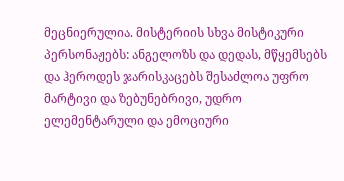მეცნიერულია. მისტერიის სხვა მისტიკური პერსონაჟებს: ანგელოზს და დედას, მწყემსებს და ჰეროდეს ჯარისკაცებს შესაძლოა უფრო მარტივი და ზებუნებრივი, უდრო ელემენტარული და ემოციური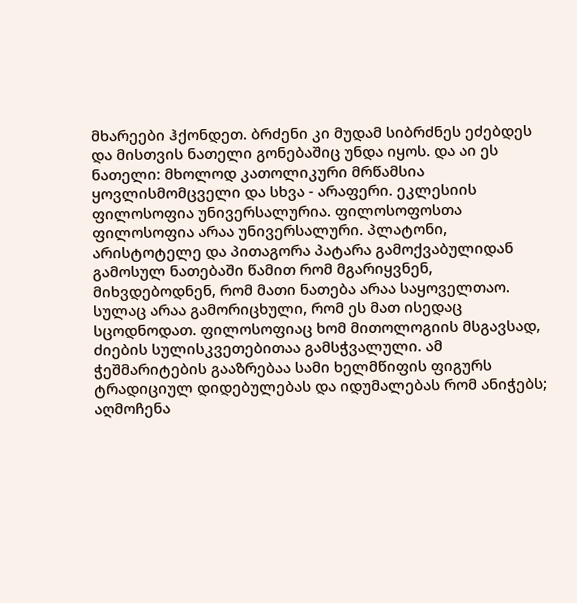მხარეები ჰქონდეთ. ბრძენი კი მუდამ სიბრძნეს ეძებდეს და მისთვის ნათელი გონებაშიც უნდა იყოს. და აი ეს ნათელი: მხოლოდ კათოლიკური მრწამსია ყოვლისმომცველი და სხვა - არაფერი. ეკლესიის ფილოსოფია უნივერსალურია. ფილოსოფოსთა ფილოსოფია არაა უნივერსალური. პლატონი, არისტოტელე და პითაგორა პატარა გამოქვაბულიდან გამოსულ ნათებაში წამით რომ მგარიყვნენ, მიხვდებოდნენ, რომ მათი ნათება არაა საყოველთაო. სულაც არაა გამორიცხული, რომ ეს მათ ისედაც სცოდნოდათ. ფილოსოფიაც ხომ მითოლოგიის მსგავსად, ძიების სულისკვეთებითაა გამსჭვალული. ამ ჭეშმარიტების გააზრებაა სამი ხელმწიფის ფიგურს ტრადიციულ დიდებულებას და იდუმალებას რომ ანიჭებს; აღმოჩენა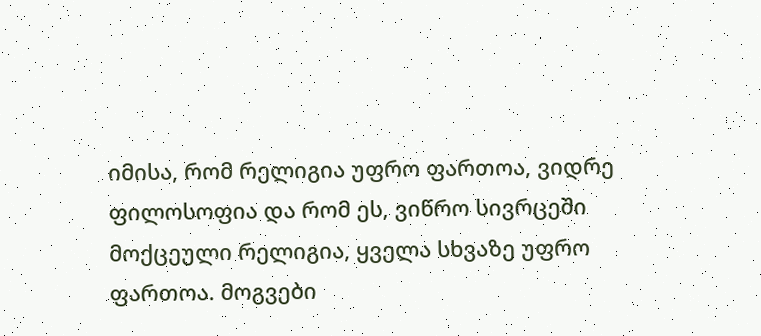იმისა, რომ რელიგია უფრო ფართოა, ვიდრე ფილოსოფია და რომ ეს, ვიწრო სივრცეში მოქცეული რელიგია, ყველა სხვაზე უფრო ფართოა. მოგვები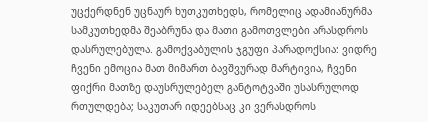უცქერდნენ უცნაურ ხუთკუთხედს, რომელიც ადამიანურმა სამკუთხედმა შეაბრუნა და მათი გამოთვლები არასდროს დასრულებულა. გამოქვაბულის ჯგუფი პარადოქსია: ვიდრე ჩვენი ემოცია მათ მიმართ ბავშვურად მარტივია, ჩვენი ფიქრი მათზე დაუსრულებელ განტოტვაში უსასრულოდ რთულდება; საკუთარ იდეებსაც კი ვერასდროს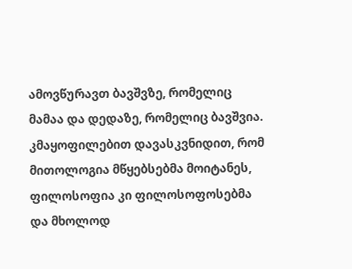ამოვწურავთ ბავშვზე, რომელიც მამაა და დედაზე, რომელიც ბავშვია.
კმაყოფილებით დავასკვნიდით, რომ მითოლოგია მწყებსებმა მოიტანეს, ფილოსოფია კი ფილოსოფოსებმა და მხოლოდ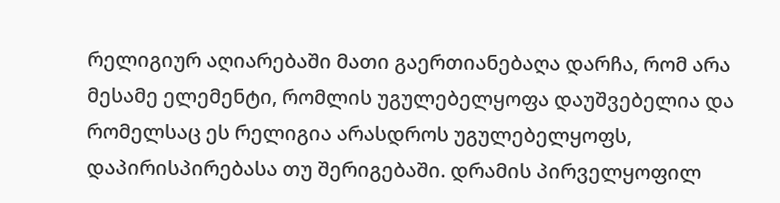რელიგიურ აღიარებაში მათი გაერთიანებაღა დარჩა, რომ არა მესამე ელემენტი, რომლის უგულებელყოფა დაუშვებელია და რომელსაც ეს რელიგია არასდროს უგულებელყოფს, დაპირისპირებასა თუ შერიგებაში. დრამის პირველყოფილ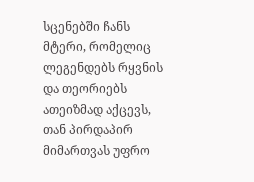სცენებში ჩანს მტერი, რომელიც ლეგენდებს რყვნის და თეორიებს ათეიზმად აქცევს, თან პირდაპირ მიმართვას უფრო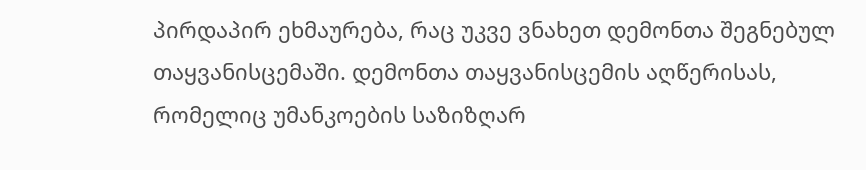პირდაპირ ეხმაურება, რაც უკვე ვნახეთ დემონთა შეგნებულ თაყვანისცემაში. დემონთა თაყვანისცემის აღწერისას, რომელიც უმანკოების საზიზღარ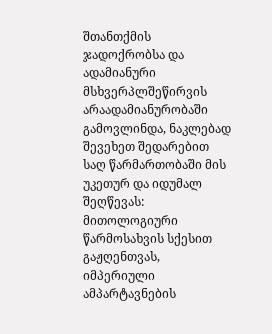შთანთქმის ჯადოქრობსა და ადამიანური მსხვერპლშეწირვის არაადამიანურობაში გამოვლინდა, ნაკლებად შევეხეთ შედარებით საღ წარმართობაში მის უკეთურ და იდუმალ შეღწევას: მითოლოგიური წარმოსახვის სქესით გაჟღენთვას, იმპერიული ამპარტავნების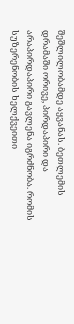შეშლილობამდე აყვანას. ბეთლემის დრამაში ორივე, პირდაპირი და არაპირდაპირი გავლენა იგრძნობა. რომის სუზერენობის ხელქვეითი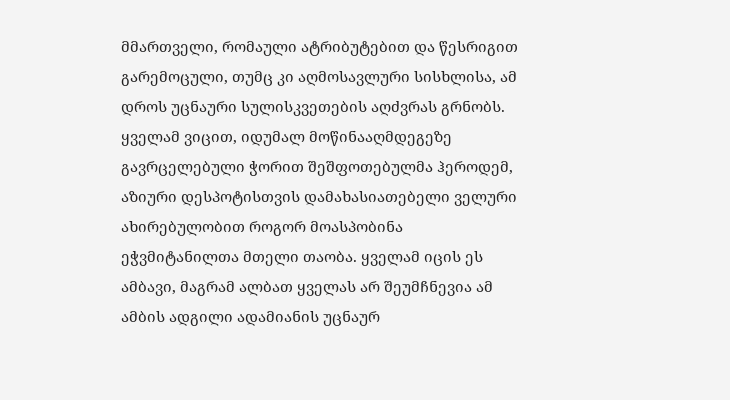მმართველი, რომაული ატრიბუტებით და წესრიგით გარემოცული, თუმც კი აღმოსავლური სისხლისა, ამ დროს უცნაური სულისკვეთების აღძვრას გრნობს. ყველამ ვიცით, იდუმალ მოწინააღმდეგეზე გავრცელებული ჭორით შეშფოთებულმა ჰეროდემ, აზიური დესპოტისთვის დამახასიათებელი ველური ახირებულობით როგორ მოასპობინა ეჭვმიტანილთა მთელი თაობა. ყველამ იცის ეს ამბავი, მაგრამ ალბათ ყველას არ შეუმჩნევია ამ ამბის ადგილი ადამიანის უცნაურ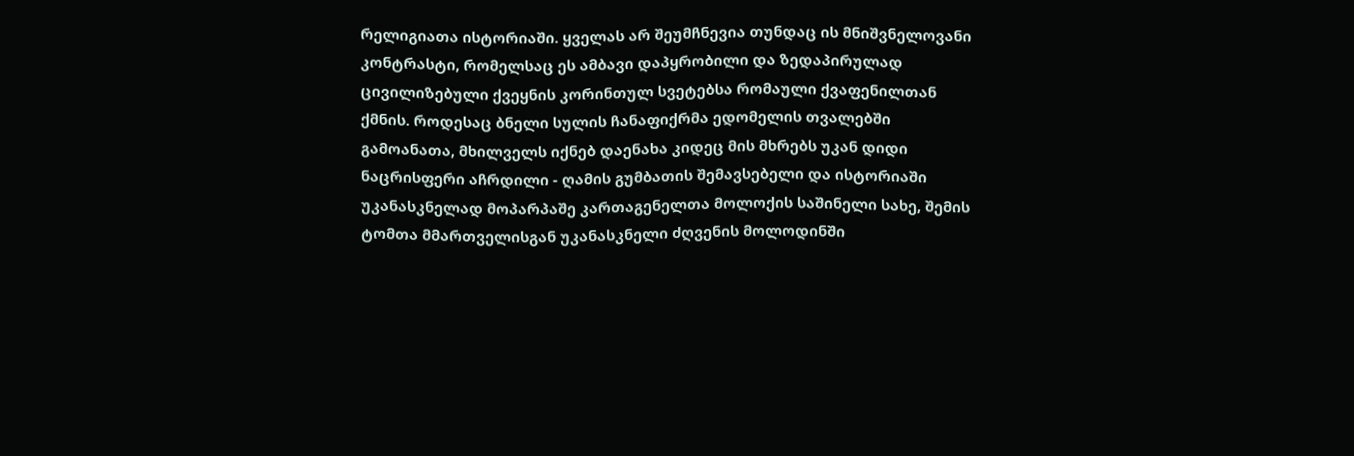რელიგიათა ისტორიაში. ყველას არ შეუმჩნევია თუნდაც ის მნიშვნელოვანი კონტრასტი, რომელსაც ეს ამბავი დაპყრობილი და ზედაპირულად ცივილიზებული ქვეყნის კორინთულ სვეტებსა რომაული ქვაფენილთან ქმნის. როდესაც ბნელი სულის ჩანაფიქრმა ედომელის თვალებში გამოანათა, მხილველს იქნებ დაენახა კიდეც მის მხრებს უკან დიდი ნაცრისფერი აჩრდილი - ღამის გუმბათის შემავსებელი და ისტორიაში უკანასკნელად მოპარპაშე კართაგენელთა მოლოქის საშინელი სახე, შემის ტომთა მმართველისგან უკანასკნელი ძღვენის მოლოდინში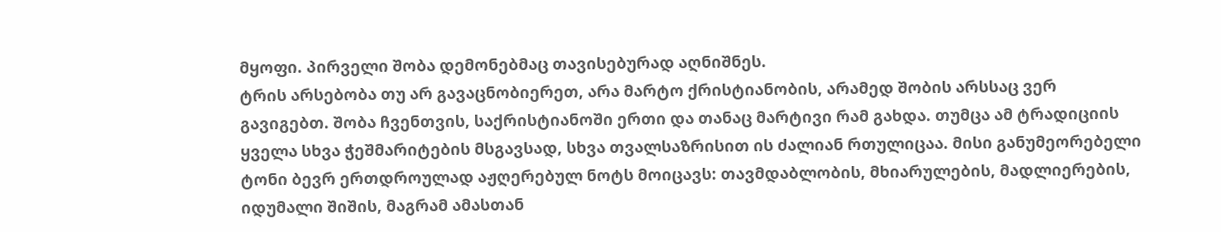მყოფი. პირველი შობა დემონებმაც თავისებურად აღნიშნეს.
ტრის არსებობა თუ არ გავაცნობიერეთ, არა მარტო ქრისტიანობის, არამედ შობის არსსაც ვერ გავიგებთ. შობა ჩვენთვის, საქრისტიანოში ერთი და თანაც მარტივი რამ გახდა. თუმცა ამ ტრადიციის ყველა სხვა ჭეშმარიტების მსგავსად, სხვა თვალსაზრისით ის ძალიან რთულიცაა. მისი განუმეორებელი ტონი ბევრ ერთდროულად აჟღერებულ ნოტს მოიცავს: თავმდაბლობის, მხიარულების, მადლიერების, იდუმალი შიშის, მაგრამ ამასთან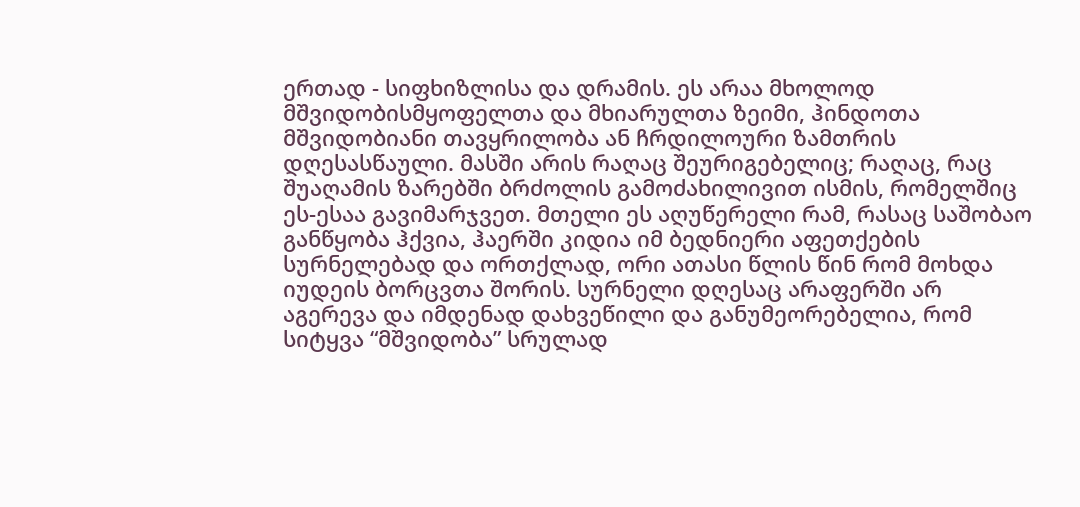ერთად - სიფხიზლისა და დრამის. ეს არაა მხოლოდ მშვიდობისმყოფელთა და მხიარულთა ზეიმი, ჰინდოთა მშვიდობიანი თავყრილობა ან ჩრდილოური ზამთრის დღესასწაული. მასში არის რაღაც შეურიგებელიც; რაღაც, რაც შუაღამის ზარებში ბრძოლის გამოძახილივით ისმის, რომელშიც ეს-ესაა გავიმარჯვეთ. მთელი ეს აღუწერელი რამ, რასაც საშობაო განწყობა ჰქვია, ჰაერში კიდია იმ ბედნიერი აფეთქების სურნელებად და ორთქლად, ორი ათასი წლის წინ რომ მოხდა იუდეის ბორცვთა შორის. სურნელი დღესაც არაფერში არ აგერევა და იმდენად დახვეწილი და განუმეორებელია, რომ სიტყვა “მშვიდობა” სრულად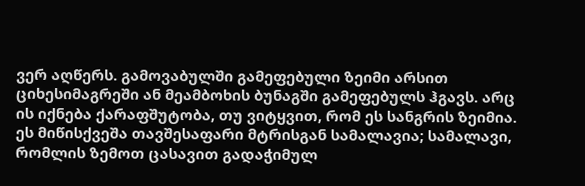ვერ აღწერს. გამოვაბულში გამეფებული ზეიმი არსით ციხესიმაგრეში ან მეამბოხის ბუნაგში გამეფებულს ჰგავს. არც ის იქნება ქარაფშუტობა, თუ ვიტყვით, რომ ეს სანგრის ზეიმია. ეს მიწისქვეშა თავშესაფარი მტრისგან სამალავია; სამალავი, რომლის ზემოთ ცასავით გადაჭიმულ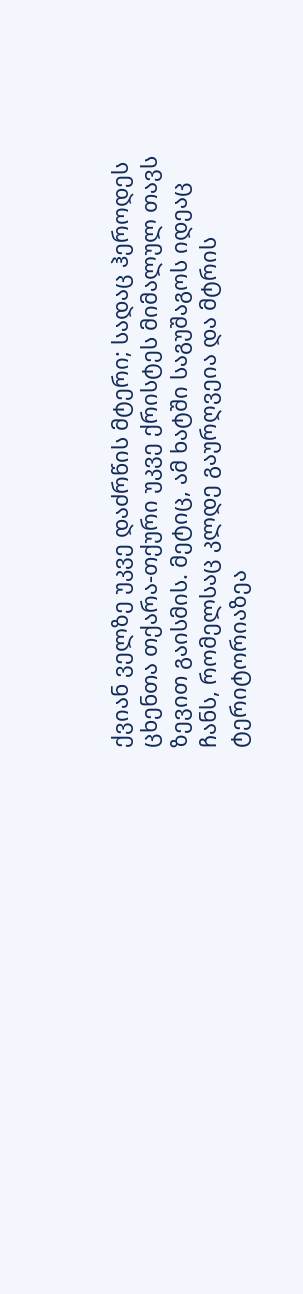ქვიან ველზე უკვე დაძრწის მტერი; სადაც ჰეროდეს ცხენთა თქარა-თქური უკვე ქრისტეს მიმალულ თავს ზევით გაისმის. მეტიც, ამ ხატში საგუშაგოს იდეაც ჩანს, რომელსაც კლდე გაურღვეია და მტრის ტერიტორიაზეა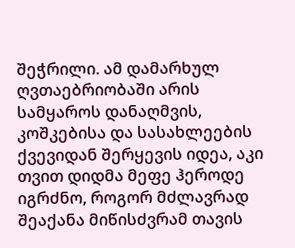შეჭრილი. ამ დამარხულ ღვთაებრიობაში არის სამყაროს დანაღმვის, კოშკებისა და სასახლეების ქვევიდან შერყევის იდეა, აკი თვით დიდმა მეფე ჰეროდე იგრძნო, როგორ მძლავრად შეაქანა მიწისძვრამ თავის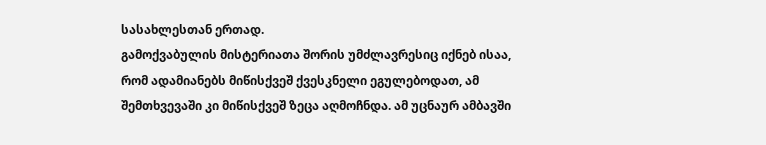სასახლესთან ერთად.
გამოქვაბულის მისტერიათა შორის უმძლავრესიც იქნებ ისაა, რომ ადამიანებს მიწისქვეშ ქვესკნელი ეგულებოდათ, ამ შემთხვევაში კი მიწისქვეშ ზეცა აღმოჩნდა. ამ უცნაურ ამბავში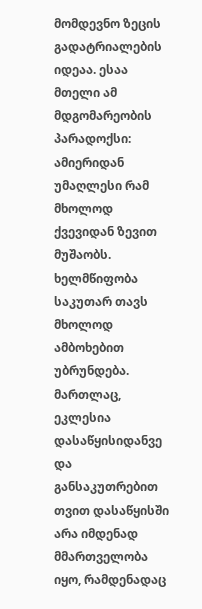მომდევნო ზეცის გადატრიალების იდეაა. ესაა მთელი ამ მდგომარეობის პარადოქსი: ამიერიდან უმაღლესი რამ მხოლოდ ქვევიდან ზევით მუშაობს. ხელმწიფობა საკუთარ თავს მხოლოდ ამბოხებით უბრუნდება. მართლაც, ეკლესია დასაწყისიდანვე და განსაკუთრებით თვით დასაწყისში არა იმდენად მმართველობა იყო, რამდენადაც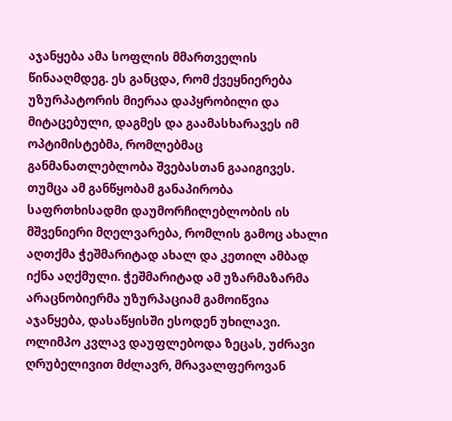აჯანყება ამა სოფლის მმართველის წინააღმდეგ. ეს განცდა, რომ ქვეყნიერება უზურპატორის მიერაა დაპყრობილი და მიტაცებული, დაგმეს და გაამასხარავეს იმ ოპტიმისტებმა, რომლებმაც განმანათლებლობა შვებასთან გააიგივეს. თუმცა ამ განწყობამ განაპირობა საფრთხისადმი დაუმორჩილებლობის ის მშვენიერი მღელვარება, რომლის გამოც ახალი აღთქმა ჭეშმარიტად ახალ და კეთილ ამბად იქნა აღქმული. ჭეშმარიტად ამ უზარმაზარმა არაცნობიერმა უზურპაციამ გამოიწვია აჯანყება, დასაწყისში ესოდენ უხილავი. ოლიმპო კვლავ დაუფლებოდა ზეცას, უძრავი ღრუბელივით მძლავრ, მრავალფეროვან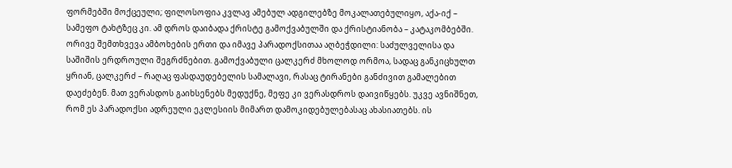ფორმებში მოქცეული; ფილოსოფია კვლავ ამებულ ადგილებზე მოკალათებულიყო, აქა-იქ – სამეფო ტახტზეც კი. ამ დროს დაიბადა ქრისტე გამოქვაბულში და ქრისტიანობა – კატაკომბებში. ორივე შემთხვევა ამბოხების ერთი და იმავე პარადოქსითაა აღბეჭდილი: საძულველისა და საშიშის ერდროული შეგრძნებით. გამოქვაბული ცალკერძ მხოლოდ ორმოა, სადაც განკიცხულთ ყრიან, ცალკერძ – რაღაც ფასდაუდებელის სამალავი, რასაც ტირანები განძივით გამალებით დაეძებენ. მათ ვერასდოს გაიხსენებს მედუქნე, მეფე კი ვერასდროს დაივიწყებს. უკვე ავნიშნეთ, რომ ეს პარადოქსი ადრეული ეკლესიის მიმართ დამოკიდებულებასაც ახასიათებს. ის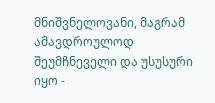მნიშვნელოვანი, მაგრამ ამავდროულოდ შეუმჩნეველი და უსუსური იყო -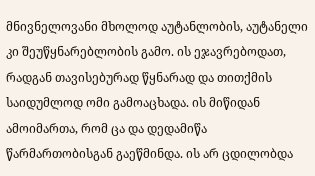მნივნელოვანი მხოლოდ აუტანლობის, აუტანელი კი შეუწყნარებლობის გამო. ის ეჯავრებოდათ, რადგან თავისებურად წყნარად და თითქმის საიდუმლოდ ომი გამოაცხადა. ის მიწიდან ამოიმართა, რომ ცა და დედამიწა წარმართობისგან გაეწმინდა. ის არ ცდილობდა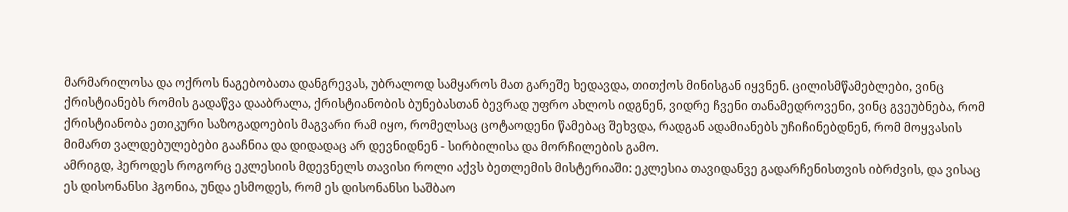მარმარილოსა და ოქროს ნაგებობათა დანგრევას, უბრალოდ სამყაროს მათ გარეშე ხედავდა, თითქოს მინისგან იყვნენ. ცილისმწამებლები, ვინც ქრისტიანებს რომის გადაწვა დააბრალა, ქრისტიანობის ბუნებასთან ბევრად უფრო ახლოს იდგნენ, ვიდრე ჩვენი თანამედროვენი, ვინც გვეუბნება, რომ ქრისტიანობა ეთიკური საზოგადოების მაგვარი რამ იყო, რომელსაც ცოტაოდენი წამებაც შეხვდა, რადგან ადამიანებს უჩიჩინებდნენ, რომ მოყვასის მიმართ ვალდებულებები გააჩნია და დიდადაც არ დევნიდნენ - სირბილისა და მორჩილების გამო.
ამრიგდ, ჰეროდეს როგორც ეკლესიის მდევნელს თავისი როლი აქვს ბეთლემის მისტერიაში: ეკლესია თავიდანვე გადარჩენისთვის იბრძვის, და ვისაც ეს დისონანსი ჰგონია, უნდა ესმოდეს, რომ ეს დისონანსი საშბაო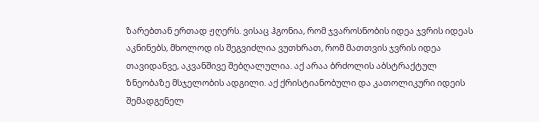ზარებთან ერთად ჟღერს. ვისაც ჰგონია, რომ ჯვაროსნობის იდეა ჯვრის იდეას აკნინებს, მხოლოდ ის შეგვიძლია ვუთხრათ, რომ მათთვის ჯვრის იდეა თავიდანვე, აკვანშივე შებღალულია. აქ არაა ბრძოლის აბსტრაქტულ ზნეობაზე მსჯელობის ადგილი. აქ ქრისტიანობული და კათოლიკური იდეის შემადგენელ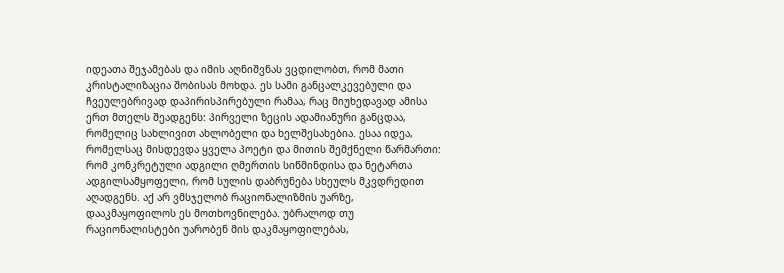იდეათა შეჯამებას და იმის აღნიშვნას ვცდილობთ, რომ მათი კრისტალიზაცია შობისას მოხდა. ეს სამი განცალკევებული და ჩვეულებრივად დაპირისპირებული რამაა, რაც მიუხედავად ამისა ერთ მთელს შეადგენს: პირველი ზეცის ადამიანური განცდაა, რომელიც სახლივით ახლობელი და ხელშესახებია. ესაა იდეა, რომელსაც მისდევდა ყველა პოეტი და მითის შემქნელი წარმართი: რომ კონკრეტული ადგილი ღმერთის სიწმინდისა და ნეტართა ადგილსამყოფელი, რომ სულის დაბრუნება სხეულს მკვდრედით აღადგენს. აქ არ ვმსჯელობ რაციონალიზმის უარზე, დააკმაყოფილოს ეს მოთხოვნილება. უბრალოდ თუ რაციონალისტები უარობენ მის დაკმაყოფილებას,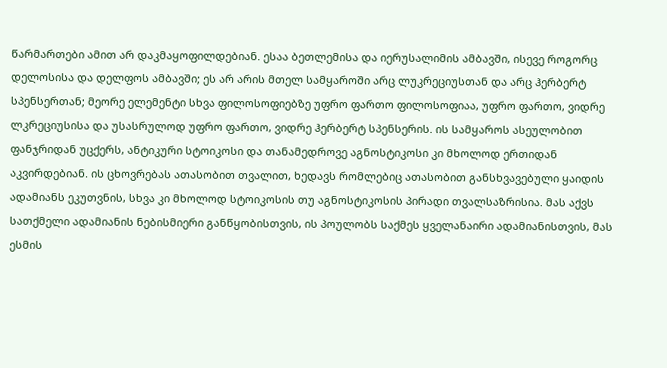წარმართები ამით არ დაკმაყოფილდებიან. ესაა ბეთლემისა და იერუსალიმის ამბავში, ისევე როგორც დელოსისა და დელფოს ამბავში; ეს არ არის მთელ სამყაროში არც ლუკრეციუსთან და არც ჰერბერტ სპენსერთან; მეორე ელემენტი სხვა ფილოსოფიებზე უფრო ფართო ფილოსოფიაა, უფრო ფართო, ვიდრე ლკრეციუსისა და უსასრულოდ უფრო ფართო, ვიდრე ჰერბერტ სპენსერის. ის სამყაროს ასეულობით ფანჯრიდან უცქერს, ანტიკური სტოიკოსი და თანამედროვე აგნოსტიკოსი კი მხოლოდ ერთიდან აკვირდებიან. ის ცხოვრებას ათასობით თვალით, ხედავს რომლებიც ათასობით განსხვავებული ყაიდის ადამიანს ეკუთვნის, სხვა კი მხოლოდ სტოიკოსის თუ აგნოსტიკოსის პირადი თვალსაზრისია. მას აქვს სათქმელი ადამიანის ნებისმიერი განწყობისთვის, ის პოულობს საქმეს ყველანაირი ადამიანისთვის, მას ესმის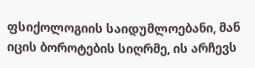ფსიქოლოგიის საიდუმლოებანი, მან იცის ბოროტების სიღრმე, ის არჩევს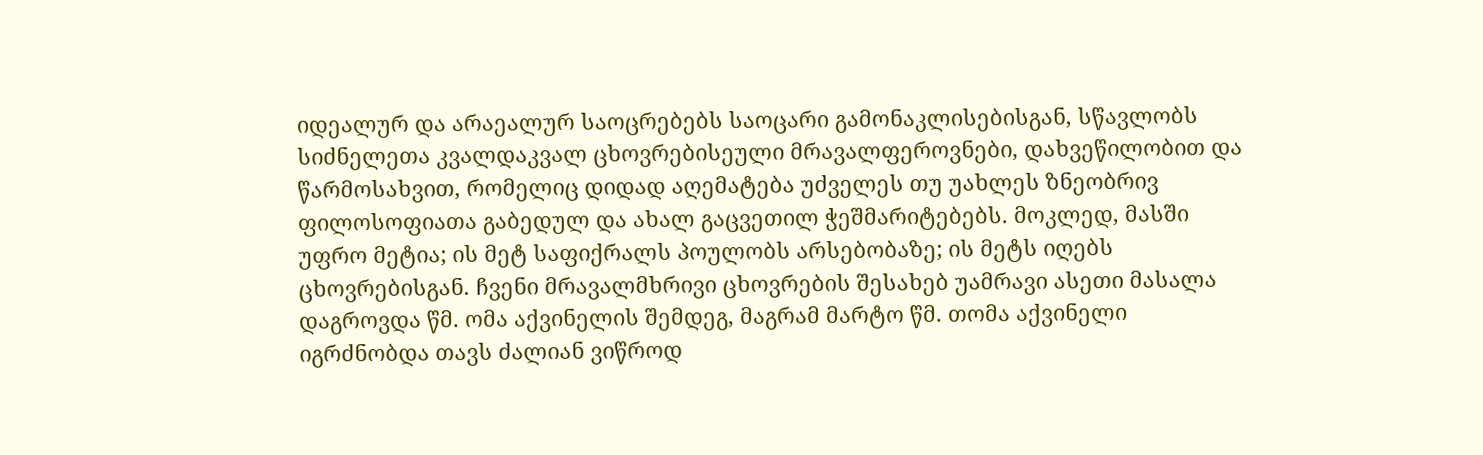იდეალურ და არაეალურ საოცრებებს საოცარი გამონაკლისებისგან, სწავლობს სიძნელეთა კვალდაკვალ ცხოვრებისეული მრავალფეროვნები, დახვეწილობით და წარმოსახვით, რომელიც დიდად აღემატება უძველეს თუ უახლეს ზნეობრივ ფილოსოფიათა გაბედულ და ახალ გაცვეთილ ჭეშმარიტებებს. მოკლედ, მასში უფრო მეტია; ის მეტ საფიქრალს პოულობს არსებობაზე; ის მეტს იღებს ცხოვრებისგან. ჩვენი მრავალმხრივი ცხოვრების შესახებ უამრავი ასეთი მასალა დაგროვდა წმ. ომა აქვინელის შემდეგ, მაგრამ მარტო წმ. თომა აქვინელი იგრძნობდა თავს ძალიან ვიწროდ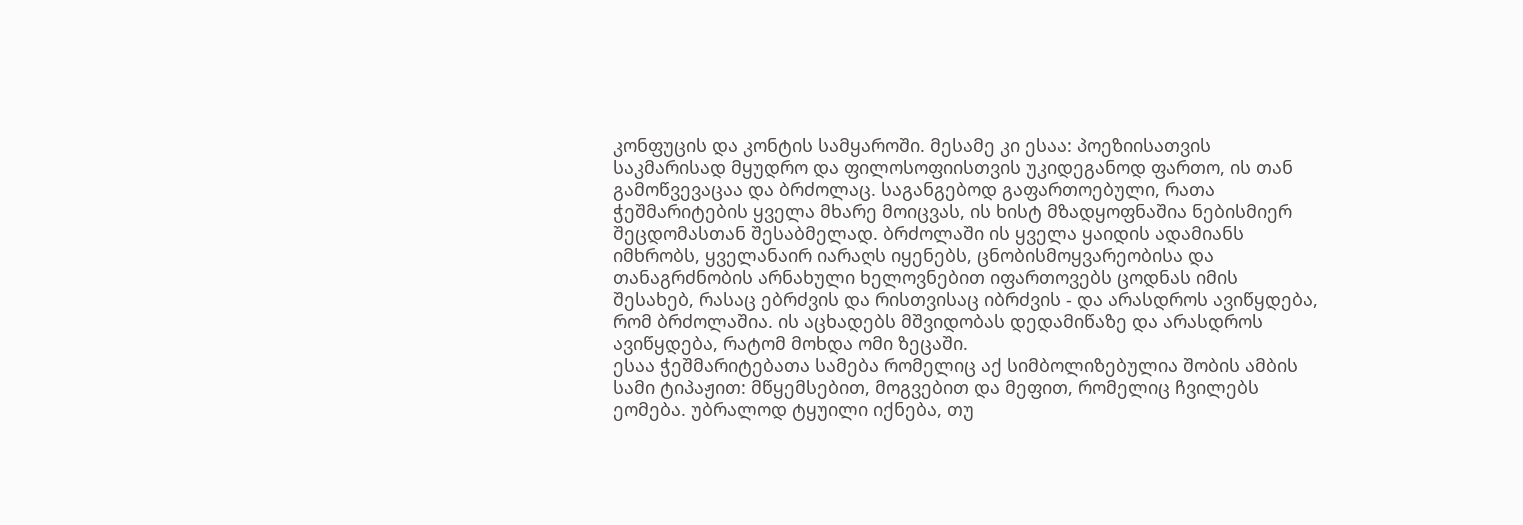კონფუცის და კონტის სამყაროში. მესამე კი ესაა: პოეზიისათვის საკმარისად მყუდრო და ფილოსოფიისთვის უკიდეგანოდ ფართო, ის თან გამოწვევაცაა და ბრძოლაც. საგანგებოდ გაფართოებული, რათა ჭეშმარიტების ყველა მხარე მოიცვას, ის ხისტ მზადყოფნაშია ნებისმიერ შეცდომასთან შესაბმელად. ბრძოლაში ის ყველა ყაიდის ადამიანს იმხრობს, ყველანაირ იარაღს იყენებს, ცნობისმოყვარეობისა და თანაგრძნობის არნახული ხელოვნებით იფართოვებს ცოდნას იმის შესახებ, რასაც ებრძვის და რისთვისაც იბრძვის - და არასდროს ავიწყდება, რომ ბრძოლაშია. ის აცხადებს მშვიდობას დედამიწაზე და არასდროს ავიწყდება, რატომ მოხდა ომი ზეცაში.
ესაა ჭეშმარიტებათა სამება რომელიც აქ სიმბოლიზებულია შობის ამბის სამი ტიპაჟით: მწყემსებით, მოგვებით და მეფით, რომელიც ჩვილებს ეომება. უბრალოდ ტყუილი იქნება, თუ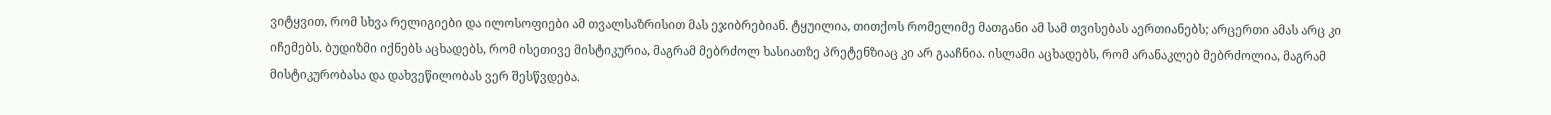ვიტყვით, რომ სხვა რელიგიები და ილოსოფიები ამ თვალსაზრისით მას ეჯიბრებიან. ტყუილია, თითქოს რომელიმე მათგანი ამ სამ თვისებას აერთიანებს; არცერთი ამას არც კი იჩემებს. ბუდიზმი იქნებს აცხადებს, რომ ისეთივე მისტიკურია, მაგრამ მებრძოლ ხასიათზე პრეტენზიაც კი არ გააჩნია. ისლამი აცხადებს, რომ არანაკლებ მებრძოლია, მაგრამ მისტიკურობასა და დახვეწილობას ვერ შესწვდება.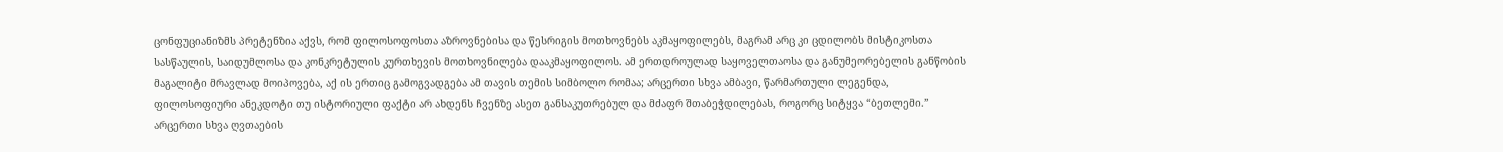ცონფუციანიზმს პრეტენზია აქვს, რომ ფილოსოფოსთა აზროვნებისა და წესრიგის მოთხოვნებს აკმაყოფილებს, მაგრამ არც კი ცდილობს მისტიკოსთა სასწაულის, საიდუმლოსა და კონკრეტულის კურთხევის მოთხოვნილება დააკმაყოფილოს. ამ ერთდროულად საყოველთაოსა და განუმეორებელის განწობის მაგალიტი მრავლად მოიპოვება, აქ ის ერთიც გამოგვადგება ამ თავის თემის სიმბოლო რომაა; არცერთი სხვა ამბავი, წარმართული ლეგენდა, ფილოსოფიური ანეკდოტი თუ ისტორიული ფაქტი არ ახდენს ჩვენზე ასეთ განსაკუთრებულ და მძაფრ შთაბეჭდილებას, როგორც სიტყვა “ბეთლემი.” არცერთი სხვა ღვთაების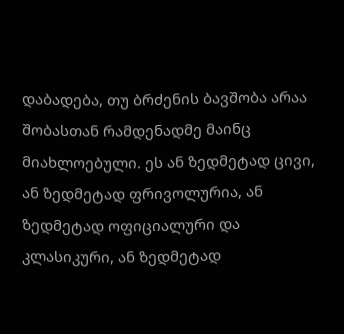დაბადება, თუ ბრძენის ბავშობა არაა შობასთან რამდენადმე მაინც მიახლოებული. ეს ან ზედმეტად ცივი, ან ზედმეტად ფრივოლურია, ან ზედმეტად ოფიციალური და კლასიკური, ან ზედმეტად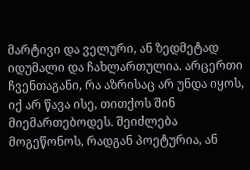მარტივი და ველური, ან ზედმეტად იდუმალი და ჩახლართულია. არცერთი ჩვენთაგანი, რა აზრისაც არ უნდა იყოს, იქ არ წავა ისე, თითქოს შინ მიემართებოდეს. შეიძლება მოგეწონოს, რადგან პოეტურია, ან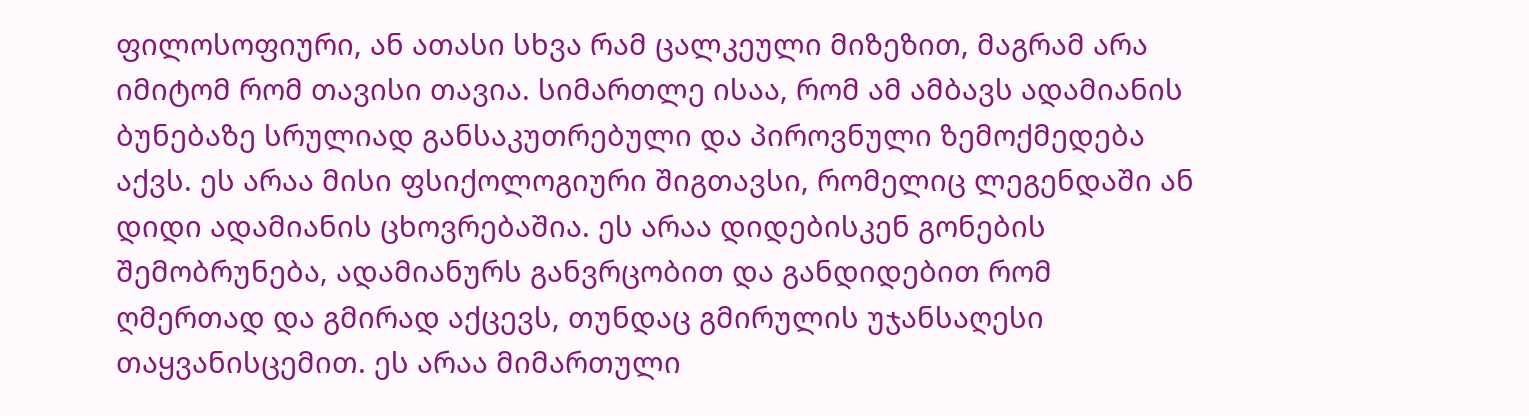ფილოსოფიური, ან ათასი სხვა რამ ცალკეული მიზეზით, მაგრამ არა იმიტომ რომ თავისი თავია. სიმართლე ისაა, რომ ამ ამბავს ადამიანის ბუნებაზე სრულიად განსაკუთრებული და პიროვნული ზემოქმედება აქვს. ეს არაა მისი ფსიქოლოგიური შიგთავსი, რომელიც ლეგენდაში ან დიდი ადამიანის ცხოვრებაშია. ეს არაა დიდებისკენ გონების შემობრუნება, ადამიანურს განვრცობით და განდიდებით რომ ღმერთად და გმირად აქცევს, თუნდაც გმირულის უჯანსაღესი თაყვანისცემით. ეს არაა მიმართული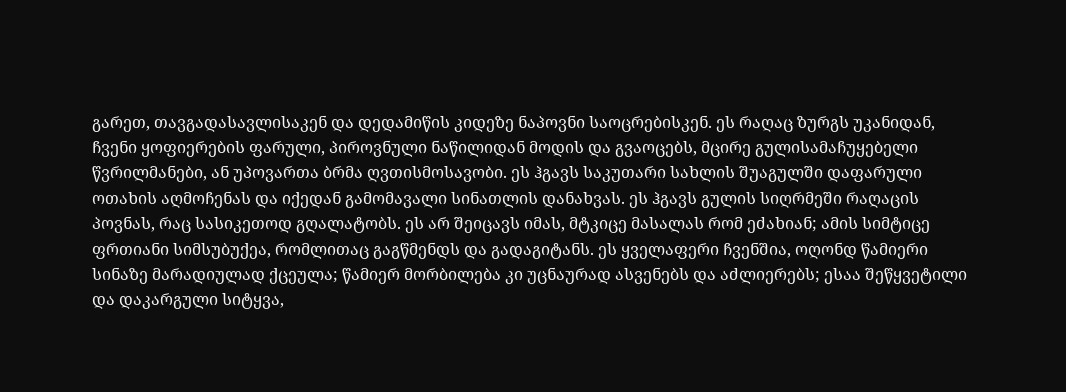გარეთ, თავგადასავლისაკენ და დედამიწის კიდეზე ნაპოვნი საოცრებისკენ. ეს რაღაც ზურგს უკანიდან, ჩვენი ყოფიერების ფარული, პიროვნული ნაწილიდან მოდის და გვაოცებს, მცირე გულისამაჩუყებელი წვრილმანები, ან უპოვართა ბრმა ღვთისმოსავობი. ეს ჰგავს საკუთარი სახლის შუაგულში დაფარული ოთახის აღმოჩენას და იქედან გამომავალი სინათლის დანახვას. ეს ჰგავს გულის სიღრმეში რაღაცის პოვნას, რაც სასიკეთოდ გღალატობს. ეს არ შეიცავს იმას, მტკიცე მასალას რომ ეძახიან; ამის სიმტიცე ფრთიანი სიმსუბუქეა, რომლითაც გაგწმენდს და გადაგიტანს. ეს ყველაფერი ჩვენშია, ოღონდ წამიერი სინაზე მარადიულად ქცეულა; წამიერ მორბილება კი უცნაურად ასვენებს და აძლიერებს; ესაა შეწყვეტილი და დაკარგული სიტყვა,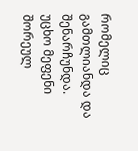რომელიც გამთლიანდა და შენარჩუნდა. უცხო მეფენი შორეულ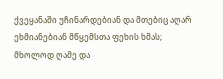ქვეყანაში უჩინარდებიან და მთებიც აღარ ეხმიანებიან მწყემსთა ფეხის ხმას; მხოლოდ ღამე და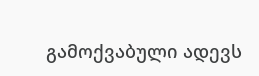გამოქვაბული ადევს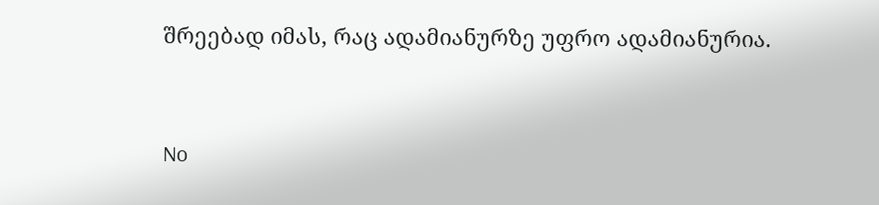შრეებად იმას, რაც ადამიანურზე უფრო ადამიანურია.


No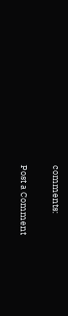comments:

Post a Comment